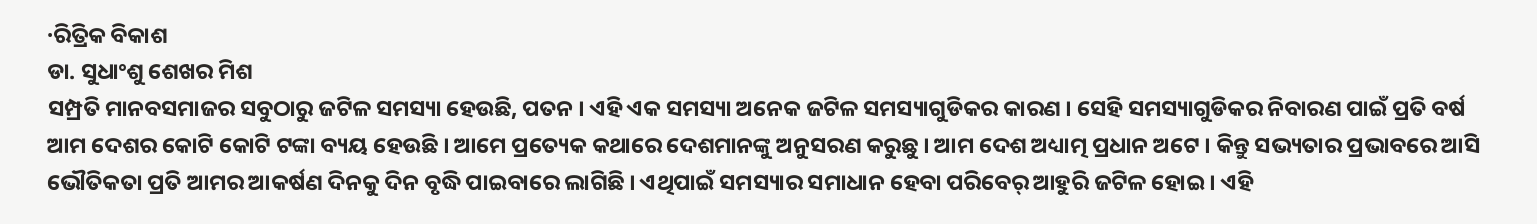·ରିତ୍ରିକ ବିକାଶ
ଡା. ସୁଧାଂଶୁ ଶେଖର ମିଶ
ସମ୍ପ୍ରତି ମାନବସମାଜର ସବୁଠାରୁ ଜଟିଳ ସମସ୍ୟା ହେଉଛି, ପତନ । ଏହି ଏକ ସମସ୍ୟା ଅନେକ ଜଟିଳ ସମସ୍ୟାଗୁଡିକର କାରଣ । ସେହି ସମସ୍ୟାଗୁଡିକର ନିବାରଣ ପାଇଁ ପ୍ରତି ବର୍ଷ ଆମ ଦେଶର କୋଟି କୋଟି ଟଙ୍କା ବ୍ୟୟ ହେଉଛି । ଆମେ ପ୍ରତ୍ୟେକ କଥାରେ ଦେଶମାନଙ୍କୁ ଅନୁସରଣ କରୁଛୁ । ଆମ ଦେଶ ଅଧ୍ୟାତ୍ମ ପ୍ରଧାନ ଅଟେ । କିନ୍ତୁ ସଭ୍ୟତାର ପ୍ରଭାବରେ ଆସି ଭୌତିକତା ପ୍ରତି ଆମର ଆକର୍ଷଣ ଦିନକୁ ଦିନ ବୃଦ୍ଧି ପାଇବାରେ ଲାଗିଛି । ଏଥିପାଇଁ ସମସ୍ୟାର ସମାଧାନ ହେବା ପରିବେର୍ ଆହୁରି ଜଟିଳ ହୋଇ । ଏହି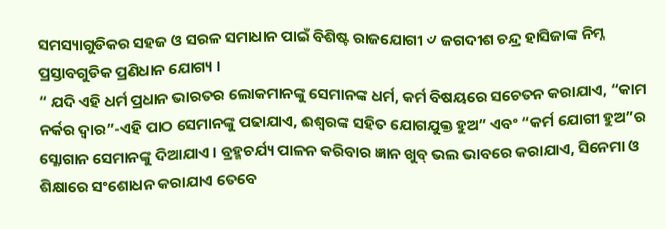ସମସ୍ୟାଗୁଡିକର ସହଜ ଓ ସରଳ ସମାଧାନ ପାଇଁ ବିଶିଷ୍ଟ ରାଜଯୋଗୀ ୰ ଜଗଦୀଶ ଚନ୍ଦ୍ର ହାସିଜାଙ୍କ ନିମ୍ନ ପ୍ରସ୍ତାବଗୁଡିକ ପ୍ରଣିଧାନ ଯୋଗ୍ୟ ।
“ ଯଦି ଏହି ଧର୍ମ ପ୍ରଧାନ ଭାରତର ଲୋକମାନଙ୍କୁ ସେମାନଙ୍କ ଧର୍ମ, କର୍ମ ବିଷୟରେ ସଚେତନ କରାଯାଏ, “କାମ ନର୍କର ଦ୍ୱାର”-ଏହି ପାଠ ସେମାନଙ୍କୁ ପଢାଯାଏ, ଈଶ୍ୱରଙ୍କ ସହିତ ଯୋଗଯୁକ୍ତ ହୁଅ” ଏବଂ “କର୍ମ ଯୋଗୀ ହୁଅ”ର ସ୍ଳୋଗାନ ସେମାନଙ୍କୁ ଦିଆଯାଏ । ବ୍ରହ୍ମଚର୍ଯ୍ୟ ପାଳନ କରିବାର ଜ୍ଞାନ ଖୁବ୍ ଭଲ ଭାବରେ କରାଯାଏ, ସିନେମା ଓ ଶିକ୍ଷାରେ ସଂଶୋଧନ କରାଯାଏ ତେବେ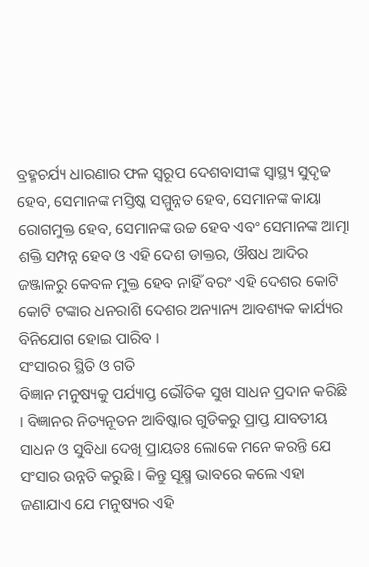ବ୍ରହ୍ମଚର୍ଯ୍ୟ ଧାରଣାର ଫଳ ସ୍ବରୂପ ଦେଶବାସୀଙ୍କ ସ୍ବାସ୍ଥ୍ୟ ସୁଦୃଢ ହେବ, ସେମାନଙ୍କ ମସ୍ତିଷ୍କ ସମ୍ମୁନ୍ନତ ହେବ, ସେମାନଙ୍କ କାୟା ରୋଗମୁକ୍ତ ହେବ, ସେମାନଙ୍କ ଉଚ୍ଚ ହେବ ଏବଂ ସେମାନଙ୍କ ଆତ୍ମା ଶକ୍ତି ସମ୍ପନ୍ନ ହେବ ଓ ଏହି ଦେଶ ଡାକ୍ତର, ଔଷଧ ଆଦିର ଜଞ୍ଜାଳରୁ କେବଳ ମୁକ୍ତ ହେବ ନାହିଁ ବରଂ ଏହି ଦେଶର କୋଟି କୋଟି ଟଙ୍କାର ଧନରାଶି ଦେଶର ଅନ୍ୟାନ୍ୟ ଆବଶ୍ୟକ କାର୍ଯ୍ୟର ବିନିଯୋଗ ହୋଇ ପାରିବ ।
ସଂସାରର ସ୍ଥିତି ଓ ଗତି
ବିଜ୍ଞାନ ମନୁଷ୍ୟକୁ ପର୍ଯ୍ୟାପ୍ତ ଭୌତିକ ସୁଖ ସାଧନ ପ୍ରଦାନ କରିଛି । ବିଜ୍ଞାନର ନିତ୍ୟନୂତନ ଆବିଷ୍କାର ଗୁଡିକରୁ ପ୍ରାପ୍ତ ଯାବତୀୟ ସାଧନ ଓ ସୁବିଧା ଦେଖି ପ୍ରାୟତଃ ଲୋକେ ମନେ କରନ୍ତି ଯେ ସଂସାର ଉନ୍ନତି କରୁଛି । କିନ୍ତୁ ସୂକ୍ଷ୍ମ ଭାବରେ କଲେ ଏହା ଜଣାଯାଏ ଯେ ମନୁଷ୍ୟର ଏହି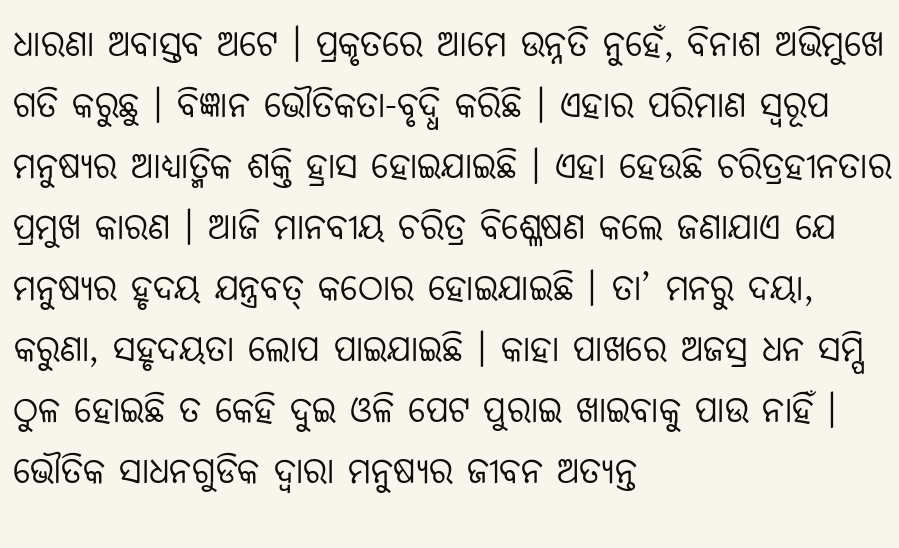ଧାରଣା ଅବାସ୍ତବ ଅଟେ । ପ୍ରକୃତରେ ଆମେ ଉନ୍ନତି ନୁହେଁ, ବିନାଶ ଅଭିମୁଖେ ଗତି କରୁଛୁ । ବିଜ୍ଞାନ ଭୌତିକତା-ବୃଦ୍ଧି କରିଛି । ଏହାର ପରିମାଣ ସ୍ବରୂପ ମନୁଷ୍ୟର ଆଧ୍ୟାତ୍ମିକ ଶକ୍ତି ହ୍ରାସ ହୋଇଯାଇଛି । ଏହା ହେଉଛି ଚରିତ୍ରହୀନତାର ପ୍ରମୁଖ କାରଣ । ଆଜି ମାନବୀୟ ଚରିତ୍ର ବିଶ୍ଳେଷଣ କଲେ ଜଣାଯାଏ ଯେ ମନୁଷ୍ୟର ହୃଦୟ ଯନ୍ତ୍ରବତ୍ କଠୋର ହୋଇଯାଇଛି । ତା’ ମନରୁ ଦୟା, କରୁଣା, ସହୃଦୟତା ଲୋପ ପାଇଯାଇଛି । କାହା ପାଖରେ ଅଜସ୍ର ଧନ ସମ୍ପି ଠୁଳ ହୋଇଛି ତ କେହି ଦୁଇ ଓଳି ପେଟ ପୁରାଇ ଖାଇବାକୁ ପାଉ ନାହିଁ । ଭୌତିକ ସାଧନଗୁଡିକ ଦ୍ୱାରା ମନୁଷ୍ୟର ଜୀବନ ଅତ୍ୟନ୍ତ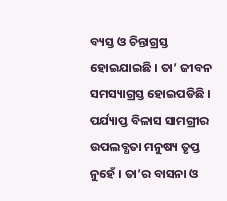ବ୍ୟସ୍ତ ଓ ଚିନ୍ତାଗ୍ରସ୍ତ ହୋଇଯାଇଛି । ତା’ ଜୀବନ ସମସ୍ୟାଗ୍ରସ୍ତ ହୋଇପଡିଛି । ପର୍ଯ୍ୟାପ୍ତ ବିଳାସ ସାମଗ୍ରୀର ଉପଲବ୍ଧତା ମନୁଷ୍ୟ ତୃପ୍ତ ନୁହେଁ । ତା’ର ବାସନା ଓ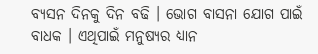ବ୍ୟସନ ଦିନକୁ ଦିନ ବଢି । ଭୋଗ ବାସନା ଯୋଗ ପାଇଁ ବାଧକ । ଏଥିପାଇଁ ମନୁଷ୍ୟର ଧ୍ୟାନ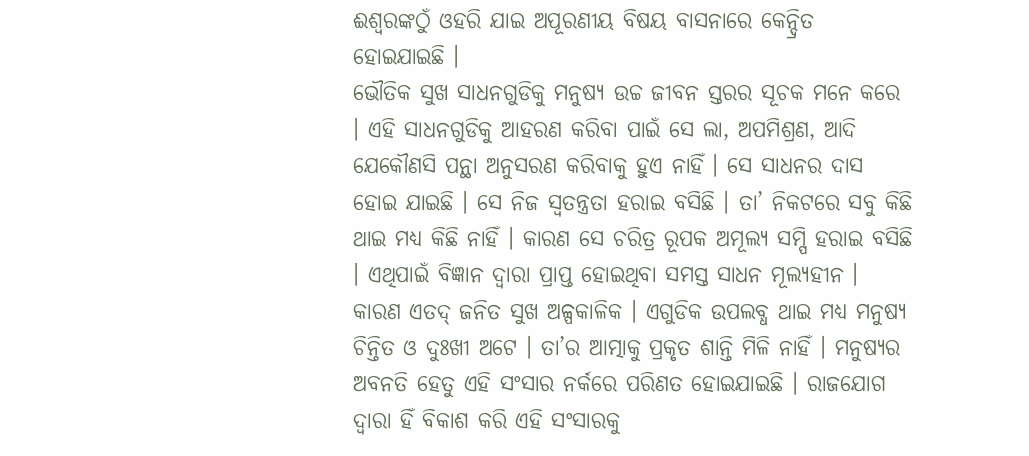ଈଶ୍ୱରଙ୍କଠୁଁ ଓହରି ଯାଇ ଅପୂରଣୀୟ ବିଷୟ ବାସନାରେ କେନ୍ଦ୍ରିତ ହୋଇଯାଇଛି ।
ଭୌତିକ ସୁଖ ସାଧନଗୁଡିକୁ ମନୁଷ୍ୟ ଉଚ୍ଚ ଜୀବନ ସ୍ତରର ସୂଚକ ମନେ କରେ । ଏହି ସାଧନଗୁଡିକୁ ଆହରଣ କରିବା ପାଇଁ ସେ ଲା, ଅପମିଶ୍ରଣ, ଆଦି ଯେକୌଣସି ପନ୍ଥା ଅନୁସରଣ କରିବାକୁ ହୁଏ ନାହିଁ । ସେ ସାଧନର ଦାସ ହୋଇ ଯାଇଛି । ସେ ନିଜ ସ୍ବତନ୍ତ୍ରତା ହରାଇ ବସିଛି । ତା’ ନିକଟରେ ସବୁ କିଛି ଥାଇ ମଧ୍ୟ କିଛି ନାହିଁ । କାରଣ ସେ ଚରିତ୍ର ରୂପକ ଅମୂଲ୍ୟ ସମ୍ପି ହରାଇ ବସିଛି । ଏଥିପାଇଁ ବିଜ୍ଞାନ ଦ୍ୱାରା ପ୍ରାପ୍ତ ହୋଇଥିବା ସମସ୍ତ ସାଧନ ମୂଲ୍ୟହୀନ । କାରଣ ଏତଦ୍ ଜନିତ ସୁଖ ଅଳ୍ପକାଳିକ । ଏଗୁଡିକ ଉପଲବ୍ଧ ଥାଇ ମଧ୍ୟ ମନୁଷ୍ୟ ଚିନ୍ତିତ ଓ ଦୁଃଖୀ ଅଟେ । ତା’ର ଆତ୍ମାକୁ ପ୍ରକୃତ ଶାନ୍ତି ମିଳି ନାହିଁ । ମନୁଷ୍ୟର ଅବନତି ହେତୁ ଏହି ସଂସାର ନର୍କରେ ପରିଣତ ହୋଇଯାଇଛି । ରାଜଯୋଗ ଦ୍ୱାରା ହିଁ ବିକାଶ କରି ଏହି ସଂସାରକୁ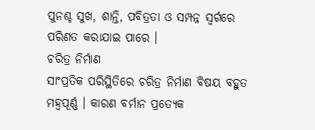ପୁନଶ୍ଚ ସୁଖ, ଶାନ୍ତି, ପବିତ୍ରତା ଓ ସମ୍ପନ୍ନ ସ୍ବର୍ଗରେ ପରିଣତ କରାଯାଇ ପାରେ ।
ଚରିତ୍ର ନିର୍ମାଣ
ସାଂପ୍ରତିକ ପରିସ୍ଥିତିରେ ଚରିତ୍ର ନିର୍ମାଣ ବିଷୟ ବହୁତ ମହ୍ୱପୂର୍ଣ୍ଣ । କାରଣ ବର୍ମାନ ପ୍ରତ୍ୟେକ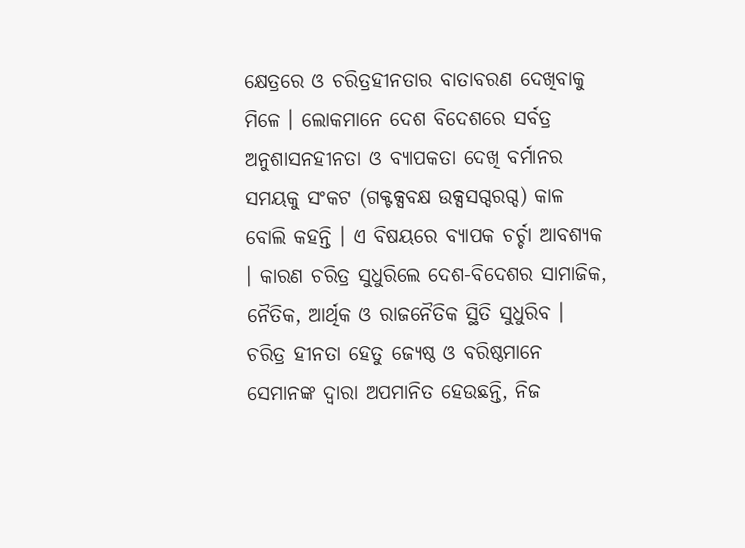କ୍ଷେତ୍ରରେ ଓ ଚରିତ୍ରହୀନତାର ବାତାବରଣ ଦେଖିବାକୁ ମିଳେ । ଲୋକମାନେ ଦେଶ ବିଦେଶରେ ସର୍ବତ୍ର ଅନୁଶାସନହୀନତା ଓ ବ୍ୟାପକତା ଦେଖି ବର୍ମାନର ସମୟକୁ ସଂକଟ (ଗକ୍ଟକ୍ସବକ୍ଷ ଉକ୍ସସଗ୍ଦରଗ୍ଦ) କାଳ ବୋଲି କହନ୍ତି । ଏ ବିଷୟରେ ବ୍ୟାପକ ଚର୍ଚ୍ଚା ଆବଶ୍ୟକ । କାରଣ ଚରିତ୍ର ସୁଧୁରିଲେ ଦେଶ-ବିଦେଶର ସାମାଜିକ, ନୈତିକ, ଆର୍ଥିକ ଓ ରାଜନୈତିକ ସ୍ଥିତି ସୁଧୁରିବ । ଚରିତ୍ର ହୀନତା ହେତୁ ଜ୍ୟେଷ୍ଠ ଓ ବରିଷ୍ଠମାନେ ସେମାନଙ୍କ ଦ୍ୱାରା ଅପମାନିତ ହେଉଛନ୍ତି, ନିଜ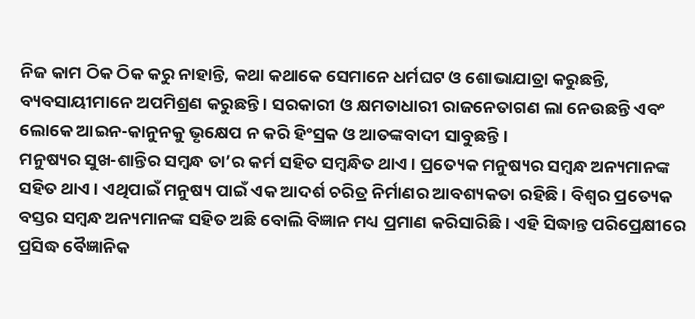ନିଜ କାମ ଠିକ ଠିକ କରୁ ନାହାନ୍ତି, କଥା କଥାକେ ସେମାନେ ଧର୍ମଘଟ ଓ ଶୋଭାଯାତ୍ରା କରୁଛନ୍ତି, ବ୍ୟବସାୟୀମାନେ ଅପମିଶ୍ରଣ କରୁଛନ୍ତି । ସରକାରୀ ଓ କ୍ଷମତାଧାରୀ ରାଜନେତାଗଣ ଲା ନେଉଛନ୍ତି ଏବଂ ଲୋକେ ଆଇନ-କାନୁନକୁ ଭୃକ୍ଷେପ ନ କରି ହିଂସ୍ରକ ଓ ଆତଙ୍କବାଦୀ ସାବୁଛନ୍ତି ।
ମନୁଷ୍ୟର ସୁଖ-ଶାନ୍ତିର ସମ୍ବନ୍ଧ ତା’ର କର୍ମ ସହିତ ସମ୍ବନ୍ଧିତ ଥାଏ । ପ୍ରତ୍ୟେକ ମନୁଷ୍ୟର ସମ୍ବନ୍ଧ ଅନ୍ୟମାନଙ୍କ ସହିତ ଥାଏ । ଏଥିପାଇଁ ମନୁଷ୍ୟ ପାଇଁ ଏକ ଆଦର୍ଶ ଚରିତ୍ର ନିର୍ମାଣର ଆବଶ୍ୟକତା ରହିଛି । ବିଶ୍ୱର ପ୍ରତ୍ୟେକ ବସ୍ତର ସମ୍ବନ୍ଧ ଅନ୍ୟମାନଙ୍କ ସହିତ ଅଛି ବୋଲି ବିଜ୍ଞାନ ମଧ୍ୟ ପ୍ରମାଣ କରିସାରିଛି । ଏହି ସିଦ୍ଧାନ୍ତ ପରିପ୍ରେକ୍ଷୀରେ ପ୍ରସିଦ୍ଧ ବୈଜ୍ଞାନିକ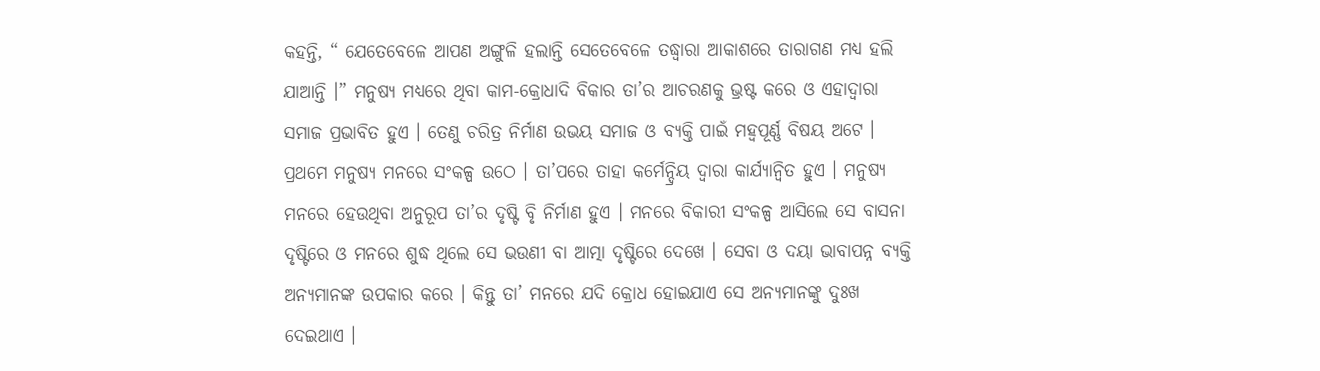କହନ୍ତି, “ ଯେତେବେଳେ ଆପଣ ଅଙ୍ଗୁଳି ହଲାନ୍ତି ସେତେବେଳେ ତଦ୍ଧ୍ୱାରା ଆକାଶରେ ତାରାଗଣ ମଧ୍ୟ ହଲି ଯାଆନ୍ତି ।” ମନୁଷ୍ୟ ମଧ୍ୟରେ ଥିବା କାମ-କ୍ରୋଧାଦି ବିକାର ତା’ର ଆଚରଣକୁ ଭ୍ରଷ୍ଟ କରେ ଓ ଏହାଦ୍ୱାରା ସମାଜ ପ୍ରଭାବିତ ହୁଏ । ତେଣୁ ଚରିତ୍ର ନିର୍ମାଣ ଉଭୟ ସମାଜ ଓ ବ୍ୟକ୍ତି ପାଇଁ ମହ୍ୱପୂର୍ଣ୍ଣ ବିଷୟ ଅଟେ ।
ପ୍ରଥମେ ମନୁଷ୍ୟ ମନରେ ସଂକଳ୍ପ ଉଠେ । ତା’ପରେ ତାହା କର୍ମେନ୍ଦ୍ରିୟ ଦ୍ୱାରା କାର୍ଯ୍ୟାନ୍ୱିତ ହୁଏ । ମନୁଷ୍ୟ ମନରେ ହେଉଥିବା ଅନୁରୂପ ତା’ର ଦୃଷ୍ଟି ବୃି ନିର୍ମାଣ ହୁଏ । ମନରେ ବିକାରୀ ସଂକଳ୍ପ ଆସିଲେ ସେ ବାସନା ଦୃଷ୍ଟିରେ ଓ ମନରେ ଶୁଦ୍ଧ ଥିଲେ ସେ ଭଉଣୀ ବା ଆତ୍ମା ଦୃଷ୍ଟିରେ ଦେଖେ । ସେବା ଓ ଦୟା ଭାବାପନ୍ନ ବ୍ୟକ୍ତି ଅନ୍ୟମାନଙ୍କ ଉପକାର କରେ । କିନ୍ତୁ ତା’ ମନରେ ଯଦି କ୍ରୋଧ ହୋଇଯାଏ ସେ ଅନ୍ୟମାନଙ୍କୁ ଦୁଃଖ ଦେଇଥାଏ ।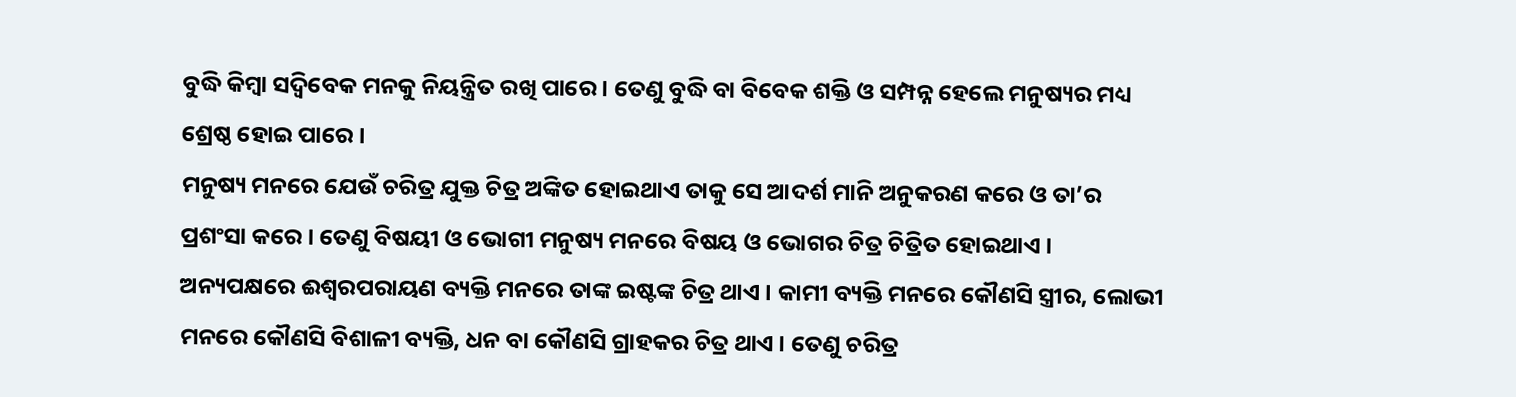ବୁଦ୍ଧି କିମ୍ବା ସଦ୍ବିବେକ ମନକୁ ନିୟନ୍ତ୍ରିତ ରଖି ପାରେ । ତେଣୁ ବୁଦ୍ଧି ବା ବିବେକ ଶକ୍ତି ଓ ସମ୍ପନ୍ନ ହେଲେ ମନୁଷ୍ୟର ମଧ୍ୟ ଶ୍ରେଷ୍ଠ ହୋଇ ପାରେ ।
ମନୁଷ୍ୟ ମନରେ ଯେଉଁ ଚରିତ୍ର ଯୁକ୍ତ ଚିତ୍ର ଅଙ୍କିତ ହୋଇଥାଏ ତାକୁ ସେ ଆଦର୍ଶ ମାନି ଅନୁକରଣ କରେ ଓ ତା’ର ପ୍ରଶଂସା କରେ । ତେଣୁ ବିଷୟୀ ଓ ଭୋଗୀ ମନୁଷ୍ୟ ମନରେ ବିଷୟ ଓ ଭୋଗର ଚିତ୍ର ଚିତ୍ରିତ ହୋଇଥାଏ । ଅନ୍ୟପକ୍ଷରେ ଈଶ୍ୱରପରାୟଣ ବ୍ୟକ୍ତି ମନରେ ତାଙ୍କ ଇଷ୍ଟଙ୍କ ଚିତ୍ର ଥାଏ । କାମୀ ବ୍ୟକ୍ତି ମନରେ କୌଣସି ସ୍ତ୍ରୀର, ଲୋଭୀ ମନରେ କୌଣସି ବିଶାଳୀ ବ୍ୟକ୍ତି, ଧନ ବା କୌଣସି ଗ୍ରାହକର ଚିତ୍ର ଥାଏ । ତେଣୁ ଚରିତ୍ର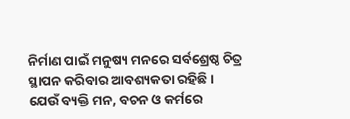ନିର୍ମାଣ ପାଇଁ ମନୁଷ୍ୟ ମନରେ ସର୍ବଶ୍ରେଷ୍ଠ ଚିତ୍ର ସ୍ଥାପନ କରିବାର ଆବଶ୍ୟକତା ରହିଛି ।
ଯେଉଁ ବ୍ୟକ୍ତି ମନ, ବଚନ ଓ କର୍ମରେ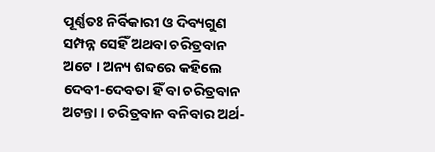ପୂର୍ଣ୍ଣତଃ ନିର୍ବିକାରୀ ଓ ଦିବ୍ୟଗୁଣ ସମ୍ପନ୍ନ ସେହିଁ ଅଥବା ଚରିତ୍ରବାନ ଅଟେ । ଅନ୍ୟ ଶବ୍ଦରେ କହିଲେ ଦେବୀ-ଦେବତା ହିଁ ବା ଚରିତ୍ରବାନ ଅଟନ୍ତା । ଚରିତ୍ରବାନ ବନିବାର ଅର୍ଥ-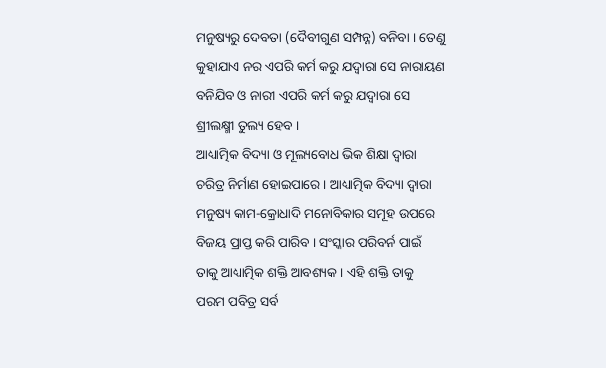ମନୁଷ୍ୟରୁ ଦେବତା (ଦୈବୀଗୁଣ ସମ୍ପନ୍ନ) ବନିବା । ତେଣୁ କୁହାଯାଏ ନର ଏପରି କର୍ମ କରୁ ଯଦ୍ୱାରା ସେ ନାରାୟଣ ବନିଯିବ ଓ ନାରୀ ଏପରି କର୍ମ କରୁ ଯଦ୍ୱାରା ସେ ଶ୍ରୀଲକ୍ଷ୍ମୀ ତୁଲ୍ୟ ହେବ ।
ଆଧ୍ୟାତ୍ମିକ ବିଦ୍ୟା ଓ ମୂଲ୍ୟବୋଧ ଭିକ ଶିକ୍ଷା ଦ୍ୱାରା ଚରିତ୍ର ନିର୍ମାଣ ହୋଇପାରେ । ଆଧ୍ୟାତ୍ମିକ ବିଦ୍ୟା ଦ୍ୱାରା ମନୁଷ୍ୟ କାମ-କ୍ରୋଧାଦି ମନୋବିକାର ସମୂହ ଉପରେ ବିଜୟ ପ୍ରାପ୍ତ କରି ପାରିବ । ସଂସ୍କାର ପରିବର୍ନ ପାଇଁ ତାକୁ ଆଧ୍ୟାତ୍ମିକ ଶକ୍ତି ଆବଶ୍ୟକ । ଏହି ଶକ୍ତି ତାକୁ ପରମ ପବିତ୍ର ସର୍ବ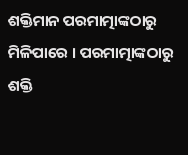ଶକ୍ତିମାନ ପରମାତ୍ମାଙ୍କଠାରୁ ମିଳିପାରେ । ପରମାତ୍ମାଙ୍କଠାରୁ ଶକ୍ତି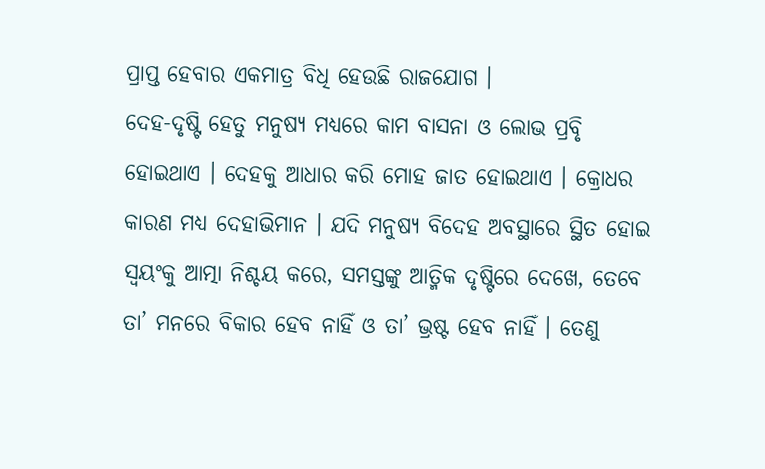ପ୍ରାପ୍ତ ହେବାର ଏକମାତ୍ର ବିଧି ହେଉଛି ରାଜଯୋଗ ।
ଦେହ-ଦୃଷ୍ଟି ହେତୁ ମନୁଷ୍ୟ ମଧ୍ୟରେ କାମ ବାସନା ଓ ଲୋଭ ପ୍ରବୃି ହୋଇଥାଏ । ଦେହକୁ ଆଧାର କରି ମୋହ ଜାତ ହୋଇଥାଏ । କ୍ରୋଧର କାରଣ ମଧ୍ୟ ଦେହାଭିମାନ । ଯଦି ମନୁଷ୍ୟ ବିଦେହ ଅବସ୍ଥାରେ ସ୍ଥିତ ହୋଇ ସ୍ବୟଂକୁ ଆତ୍ମା ନିଶ୍ଚୟ କରେ, ସମସ୍ତଙ୍କୁ ଆତ୍ମିକ ଦୃଷ୍ଟିରେ ଦେଖେ, ତେବେ ତା’ ମନରେ ବିକାର ହେବ ନାହିଁ ଓ ତା’ ଭ୍ରଷ୍ଟ ହେବ ନାହିଁ । ତେଣୁ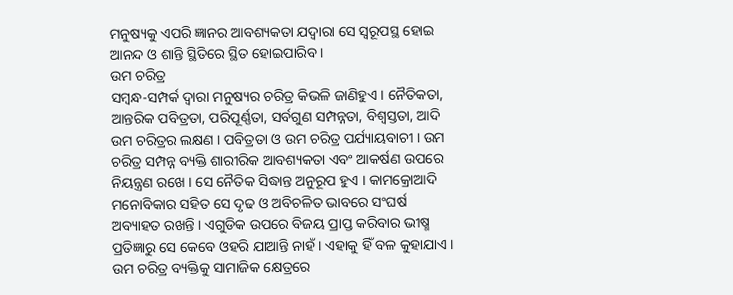ମନୁଷ୍ୟକୁ ଏପରି ଜ୍ଞାନର ଆବଶ୍ୟକତା ଯଦ୍ୱାରା ସେ ସ୍ବରୂପସ୍ଥ ହୋଇ ଆନନ୍ଦ ଓ ଶାନ୍ତି ସ୍ଥିତିରେ ସ୍ଥିତ ହୋଇପାରିବ ।
ଉମ ଚରିତ୍ର
ସମ୍ବନ୍ଧ-ସମ୍ପର୍କ ଦ୍ୱାରା ମନୁଷ୍ୟର ଚରିତ୍ର କିଭଳି ଜାଣିହୁଏ । ନୈତିକତା, ଆନ୍ତରିକ ପବିତ୍ରତା, ପରିପୂର୍ଣ୍ଣତା, ସର୍ବଗୁଣ ସମ୍ପନ୍ନତା, ବିଶ୍ୱସ୍ତତା, ଆଦି ଉମ ଚରିତ୍ରର ଲକ୍ଷଣ । ପବିତ୍ରତା ଓ ଉମ ଚରିତ୍ର ପର୍ଯ୍ୟାୟବାଚୀ । ଉମ ଚରିତ୍ର ସମ୍ପନ୍ନ ବ୍ୟକ୍ତି ଶାରୀରିକ ଆବଶ୍ୟକତା ଏବଂ ଆକର୍ଷଣ ଉପରେ ନିୟନ୍ତ୍ରଣ ରଖେ । ସେ ନୈତିକ ସିଦ୍ଧାନ୍ତ ଅନୁରୂପ ହୁଏ । କାମକ୍ରୋଆଦି ମନୋବିକାର ସହିତ ସେ ଦୃଢ ଓ ଅବିଚଳିତ ଭାବରେ ସଂଘର୍ଷ ଅବ୍ୟାହତ ରଖନ୍ତି । ଏଗୁଡିକ ଉପରେ ବିଜୟ ପ୍ରାପ୍ତ କରିବାର ଭୀଷ୍ମ ପ୍ରତିଜ୍ଞାରୁ ସେ କେବେ ଓହରି ଯାଆନ୍ତି ନାହଁ । ଏହାକୁ ହିଁ ବଳ କୁହାଯାଏ ।
ଉମ ଚରିତ୍ର ବ୍ୟକ୍ତିକୁ ସାମାଜିକ କ୍ଷେତ୍ରରେ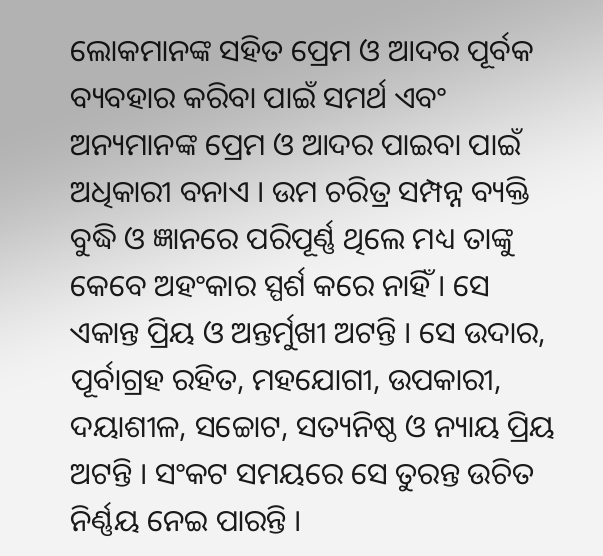ଲୋକମାନଙ୍କ ସହିତ ପ୍ରେମ ଓ ଆଦର ପୂର୍ବକ ବ୍ୟବହାର କରିବା ପାଇଁ ସମର୍ଥ ଏବଂ ଅନ୍ୟମାନଙ୍କ ପ୍ରେମ ଓ ଆଦର ପାଇବା ପାଇଁ ଅଧିକାରୀ ବନାଏ । ଉମ ଚରିତ୍ର ସମ୍ପନ୍ନ ବ୍ୟକ୍ତି ବୁଦ୍ଧି ଓ ଜ୍ଞାନରେ ପରିପୂର୍ଣ୍ଣ ଥିଲେ ମଧ୍ୟ ତାଙ୍କୁ କେବେ ଅହଂକାର ସ୍ପର୍ଶ କରେ ନାହିଁ । ସେ ଏକାନ୍ତ ପ୍ରିୟ ଓ ଅନ୍ତର୍ମୁଖୀ ଅଟନ୍ତି । ସେ ଉଦାର, ପୂର୍ବାଗ୍ରହ ରହିତ, ମହଯୋଗୀ, ଉପକାରୀ, ଦୟାଶୀଳ, ସଚ୍ଚୋଟ, ସତ୍ୟନିଷ୍ଠ ଓ ନ୍ୟାୟ ପ୍ରିୟ ଅଟନ୍ତି । ସଂକଟ ସମୟରେ ସେ ତୁରନ୍ତ ଉଚିତ ନିର୍ଣ୍ଣୟ ନେଇ ପାରନ୍ତି ।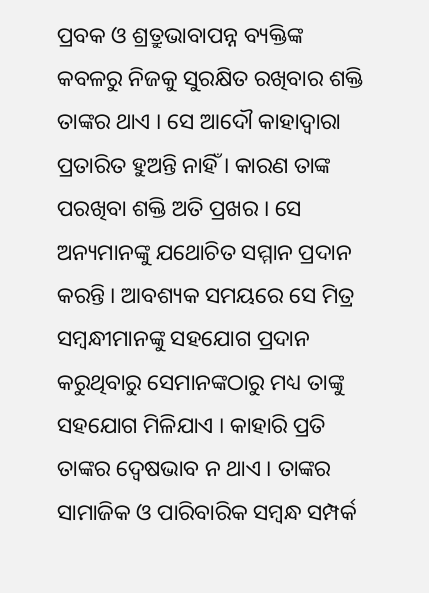ପ୍ରବକ ଓ ଶ୍ରତ୍ରୁଭାବାପନ୍ନ ବ୍ୟକ୍ତିଙ୍କ କବଳରୁ ନିଜକୁ ସୁରକ୍ଷିତ ରଖିବାର ଶକ୍ତି ତାଙ୍କର ଥାଏ । ସେ ଆଦୌ କାହାଦ୍ୱାରା ପ୍ରତାରିତ ହୁଅନ୍ତି ନାହିଁ । କାରଣ ତାଙ୍କ ପରଖିବା ଶକ୍ତି ଅତି ପ୍ରଖର । ସେ ଅନ୍ୟମାନଙ୍କୁ ଯଥୋଚିତ ସମ୍ମାନ ପ୍ରଦାନ କରନ୍ତି । ଆବଶ୍ୟକ ସମୟରେ ସେ ମିତ୍ର ସମ୍ବନ୍ଧୀମାନଙ୍କୁ ସହଯୋଗ ପ୍ରଦାନ କରୁଥିବାରୁ ସେମାନଙ୍କଠାରୁ ମଧ୍ୟ ତାଙ୍କୁ ସହଯୋଗ ମିଳିଯାଏ । କାହାରି ପ୍ରତି ତାଙ୍କର ଦ୍ୱେଷଭାବ ନ ଥାଏ । ତାଙ୍କର ସାମାଜିକ ଓ ପାରିବାରିକ ସମ୍ବନ୍ଧ ସମ୍ପର୍କ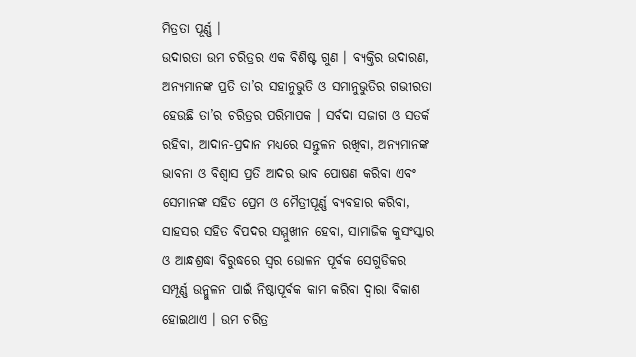ମିତ୍ରତା ପୂର୍ଣ୍ଣ ।
ଉଦାରତା ଉମ ଚରିତ୍ରର ଏକ ବିଶିଷ୍ଟ ଗୁଣ । ବ୍ୟକ୍ତିର ଉଦାରଣ, ଅନ୍ୟମାନଙ୍କ ପ୍ରତି ତା’ର ସହାନୁଭୁତି ଓ ସମାନୁଭୁତିର ଗଭୀରତା ହେଉଛି ତା’ର ଚରିତ୍ରର ପରିମାପକ । ସର୍ବଦା ସଜାଗ ଓ ସତର୍କ ରହିବା, ଆଦାନ-ପ୍ରଦାନ ମଧ୍ୟରେ ସନ୍ତୁଳନ ରଖିବା, ଅନ୍ୟମାନଙ୍କ ଭାବନା ଓ ବିଶ୍ୱାସ ପ୍ରତି ଆଦର ଭାବ ପୋଷଣ କରିବା ଏବଂ ସେମାନଙ୍କ ସହିତ ପ୍ରେମ ଓ ମୈତ୍ରୀପୂର୍ଣ୍ଣ ବ୍ୟବହାର କରିବା, ସାହସର ସହିତ ବିପଦର ସମ୍ମୁଖୀନ ହେବା, ସାମାଜିକ କୁସଂସ୍କାର ଓ ଆନ୍ଧଶ୍ରଦ୍ଧା ବିରୁଦ୍ଧରେ ସ୍ବର ଉୋଳନ ପୂର୍ବକ ସେଗୁଡିକର ସମ୍ପୂର୍ଣ୍ଣ ଉନ୍ମୁଳନ ପାଇଁ ନିଷ୍ଠାପୂର୍ବକ କାମ କରିବା ଦ୍ୱାରା ବିକାଶ ହୋଇଥାଏ । ଉମ ଚରିତ୍ର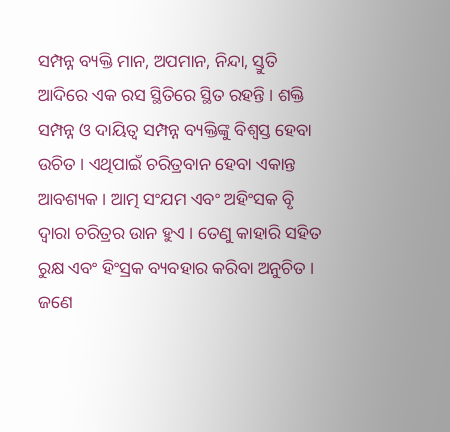ସମ୍ପନ୍ନ ବ୍ୟକ୍ତି ମାନ, ଅପମାନ, ନିନ୍ଦା, ସ୍ତୁତି ଆଦିରେ ଏକ ରସ ସ୍ଥିତିରେ ସ୍ଥିତ ରହନ୍ତି । ଶକ୍ତି ସମ୍ପନ୍ନ ଓ ଦାୟିତ୍ୱ ସମ୍ପନ୍ନ ବ୍ୟକ୍ତିଙ୍କୁ ବିଶ୍ୱସ୍ତ ହେବା ଉଚିତ । ଏଥିପାଇଁ ଚରିତ୍ରବାନ ହେବା ଏକାନ୍ତ ଆବଶ୍ୟକ । ଆତ୍ମ ସଂଯମ ଏବଂ ଅହିଂସକ ବୃି ଦ୍ୱାରା ଚରିତ୍ରର ଉାନ ହୁଏ । ତେଣୁ କାହାରି ସହିତ ରୁକ୍ଷ ଏବଂ ହିଂସ୍ରକ ବ୍ୟବହାର କରିବା ଅନୁଚିତ । ଜଣେ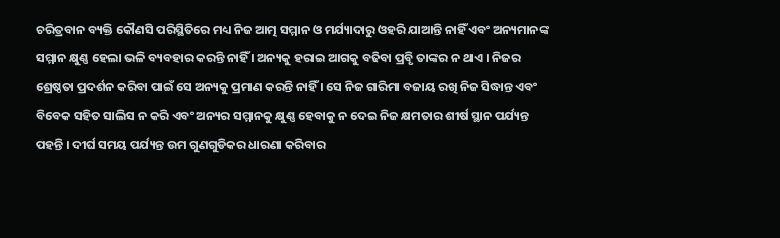ଚରିତ୍ରବାନ ବ୍ୟକ୍ତି କୌଣସି ପରିସ୍ଥିତିରେ ମଧ୍ୟ ନିଜ ଆତ୍ମ ସମ୍ମାନ ଓ ମର୍ଯ୍ୟାଦାରୁ ଓହରି ଯାଆନ୍ତି ନାହିଁ ଏବଂ ଅନ୍ୟମାନଙ୍କ ସମ୍ମାନ କ୍ଷୁଣ୍ଣ ହେଲା ଭଳି ବ୍ୟବହାର କରନ୍ତି ନାହିଁ । ଅନ୍ୟକୁ ହରାଇ ଆଗକୁ ବଢିବା ପ୍ରବୃି ତାଙ୍କର ନ ଥାଏ । ନିଜର ଶ୍ରେଷ୍ଠତା ପ୍ରଦର୍ଶନ କରିବା ପାଇଁ ସେ ଅନ୍ୟକୁ ପ୍ରମାଣ କରନ୍ତି ନାହିଁ । ସେ ନିଜ ଗାରିମା ବଜାୟ ରଖି ନିଜ ସିଦ୍ଧାନ୍ତ ଏବଂ ବିବେକ ସହିତ ସାଲିସ ନ କରି ଏବଂ ଅନ୍ୟର ସମ୍ମାନକୁ କ୍ଷୁଣ୍ଣ ହେବାକୁ ନ ଦେଇ ନିଜ କ୍ଷମତାର ଶୀର୍ଷ ସ୍ଥାନ ପର୍ଯ୍ୟନ୍ତ ପହନ୍ତି । ଦୀର୍ଘ ସମୟ ପର୍ଯ୍ୟନ୍ତ ଉମ ଗୁଣଗୁଡିକର ଧାରଣା କରିବାର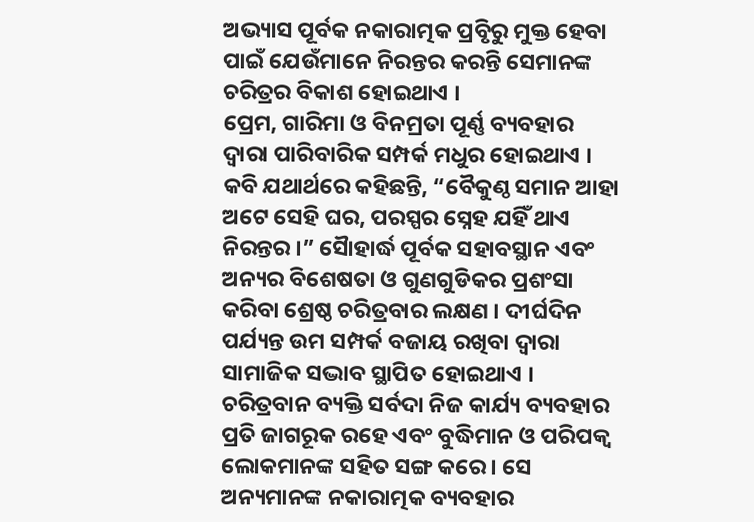ଅଭ୍ୟାସ ପୂର୍ବକ ନକାରାତ୍ମକ ପ୍ରବୃିରୁ ମୁକ୍ତ ହେବା ପାଇଁ ଯେଉଁମାନେ ନିରନ୍ତର କରନ୍ତି ସେମାନଙ୍କ ଚରିତ୍ରର ବିକାଶ ହୋଇଥାଏ ।
ପ୍ରେମ, ଗାରିମା ଓ ବିନମ୍ରତା ପୂର୍ଣ୍ଣ ବ୍ୟବହାର ଦ୍ୱାରା ପାରିବାରିକ ସମ୍ପର୍କ ମଧୁର ହୋଇଥାଏ । କବି ଯଥାର୍ଥରେ କହିଛନ୍ତି, “ବୈକୁଣ୍ଠ ସମାନ ଆହା ଅଟେ ସେହି ଘର, ପରସ୍ପର ସ୍ନେହ ଯହିଁ ଥାଏ ନିରନ୍ତର ।” ସୈାହାର୍ଦ୍ଧ ପୂର୍ବକ ସହାବସ୍ଥାନ ଏବଂ ଅନ୍ୟର ବିଶେଷତା ଓ ଗୁଣଗୁଡିକର ପ୍ରଶଂସା କରିବା ଶ୍ରେଷ୍ଠ ଚରିତ୍ରବାର ଲକ୍ଷଣ । ଦୀର୍ଘଦିନ ପର୍ଯ୍ୟନ୍ତ ଉମ ସମ୍ପର୍କ ବଜାୟ ରଖିବା ଦ୍ୱାରା ସାମାଜିକ ସଦ୍ଭାବ ସ୍ଥାପିତ ହୋଇଥାଏ । ଚରିତ୍ରବାନ ବ୍ୟକ୍ତି ସର୍ବଦା ନିଜ କାର୍ଯ୍ୟ ବ୍ୟବହାର ପ୍ରତି ଜାଗରୂକ ରହେ ଏବଂ ବୁଦ୍ଧିମାନ ଓ ପରିପକ୍ୱ ଲୋକମାନଙ୍କ ସହିତ ସଙ୍ଗ କରେ । ସେ ଅନ୍ୟମାନଙ୍କ ନକାରାତ୍ମକ ବ୍ୟବହାର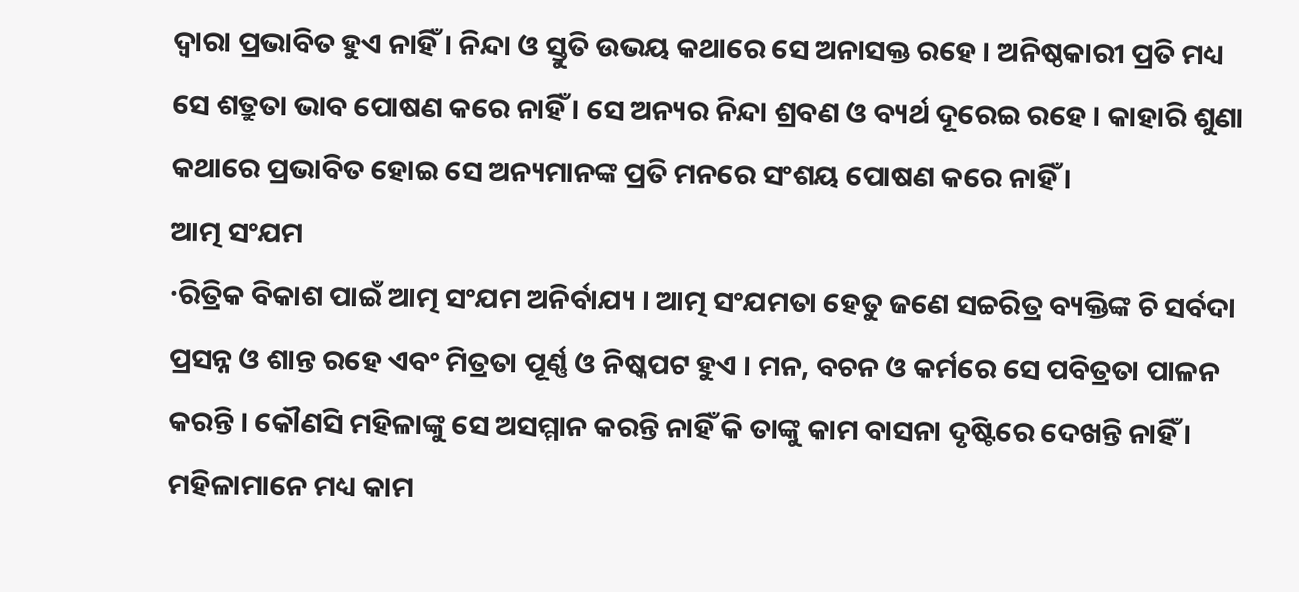ଦ୍ୱାରା ପ୍ରଭାବିତ ହୁଏ ନାହିଁ । ନିନ୍ଦା ଓ ସ୍ତୁତି ଉଭୟ କଥାରେ ସେ ଅନାସକ୍ତ ରହେ । ଅନିଷ୍ଠକାରୀ ପ୍ରତି ମଧ୍ୟ ସେ ଶତ୍ରୁତା ଭାବ ପୋଷଣ କରେ ନାହିଁ । ସେ ଅନ୍ୟର ନିନ୍ଦା ଶ୍ରବଣ ଓ ବ୍ୟର୍ଥ ଦୂରେଇ ରହେ । କାହାରି ଶୁଣା କଥାରେ ପ୍ରଭାବିତ ହୋଇ ସେ ଅନ୍ୟମାନଙ୍କ ପ୍ରତି ମନରେ ସଂଶୟ ପୋଷଣ କରେ ନାହିଁ ।
ଆତ୍ମ ସଂଯମ
·ରିତ୍ରିକ ବିକାଶ ପାଇଁ ଆତ୍ମ ସଂଯମ ଅନିର୍ବାଯ୍ୟ । ଆତ୍ମ ସଂଯମତା ହେତୁ ଜଣେ ସଚ୍ଚରିତ୍ର ବ୍ୟକ୍ତିଙ୍କ ଚି ସର୍ବଦା ପ୍ରସନ୍ନ ଓ ଶାନ୍ତ ରହେ ଏବଂ ମିତ୍ରତା ପୂର୍ଣ୍ଣ ଓ ନିଷ୍କପଟ ହୁଏ । ମନ, ବଚନ ଓ କର୍ମରେ ସେ ପବିତ୍ରତା ପାଳନ କରନ୍ତି । କୌଣସି ମହିଳାଙ୍କୁ ସେ ଅସମ୍ମାନ କରନ୍ତି ନାହିଁ କି ତାଙ୍କୁ କାମ ବାସନା ଦୃଷ୍ଟିରେ ଦେଖନ୍ତି ନାହିଁ । ମହିଳାମାନେ ମଧ୍ୟ କାମ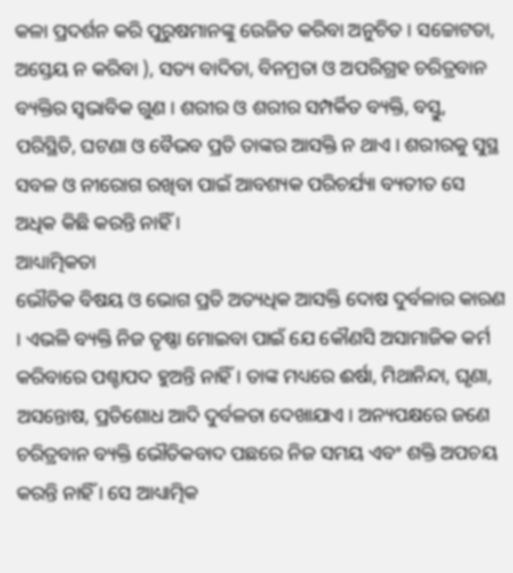କଳା ପ୍ରଦର୍ଶନ କରି ପୁରୁଷମାନଙ୍କୁ ଉେଜିତ କରିବା ଅନୁଚିତ । ସଚ୍ଚୋଟତା, ଅସ୍ତେୟ ନ କରିବା ), ସତ୍ୟ ବାଦିତା, ବିନମ୍ରତା ଓ ଅପରିଗ୍ରହ ଚରିତ୍ରବାନ ବ୍ୟକ୍ତିର ସ୍ବଭାବିକ ଗୁଣ । ଶରୀର ଓ ଶରୀର ସମ୍ପର୍କିତ ବ୍ୟକ୍ତି, ବସ୍ତୁ, ପରିସ୍ଥିତି, ଘଟଣା ଓ ବୈଭବ ପ୍ରତି ତାଙ୍କର ଆସକ୍ତି ନ ଥାଏ । ଶରୀରକୁ ସୁସ୍ଥ ସବଳ ଓ ନୀରୋଗ ରଖିବା ପାଇଁ ଆବଶ୍ୟକ ପରିଚର୍ଯ୍ୟା ବ୍ୟତୀତ ସେ ଅଧିକ କିଛି କରନ୍ତି ନାହିଁ ।
ଆଧ୍ୟାତ୍ମିକତା
ଭୌତିକ ବିଷୟ ଓ ଭୋଗ ପ୍ରତି ଅତ୍ୟଧିକ ଆସକ୍ତି ଦୋଷ ଦୁର୍ବଳାର କାରଣ । ଏଭଳି ବ୍ୟକ୍ତି ନିଜ ତୃଷ୍ଣା ମୋଇବା ପାଇଁ ଯେ କୌଣସି ଅସାମାଜିକ କର୍ମ କରିବାରେ ପଶ୍ଚାପଦ ହୁଅନ୍ତି ନାହିଁ । ତାଙ୍କ ମଧ୍ୟରେ ଈର୍ଷା, ମିଥାନିନ୍ଦା, ଘୃଣା, ଅସନ୍ତୋଷ, ପ୍ରତିଶୋଧ ଆଦି ଦୁର୍ବଳତା ଦେଖାଯାଏ । ଅନ୍ୟପକ୍ଷରେ ଜଣେ ଚରିତ୍ରବାନ ବ୍ୟକ୍ତି ଭୌତିକବାଦ ପଛରେ ନିଜ ସମୟ ଏବଂ ଶକ୍ତି ଅପଚୟ କରନ୍ତି ନାହିଁ । ସେ ଆଧ୍ୟାତ୍ମିକ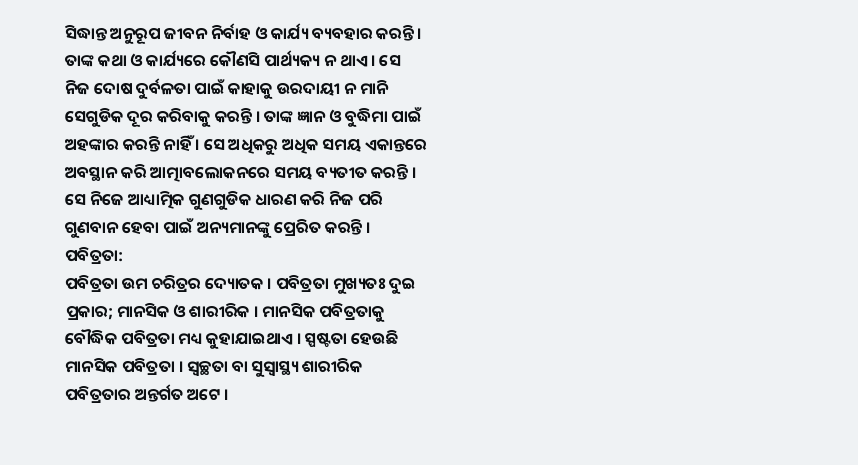ସିଦ୍ଧାନ୍ତ ଅନୁରୂପ ଜୀବନ ନିର୍ବାହ ଓ କାର୍ଯ୍ୟ ବ୍ୟବହାର କରନ୍ତି । ତାଙ୍କ କଥା ଓ କାର୍ଯ୍ୟରେ କୌଣସି ପାର୍ଥ୍ୟକ୍ୟ ନ ଥାଏ । ସେ ନିଜ ଦୋଷ ଦୁର୍ବଳତା ପାଇଁ କାହାକୁ ଉରଦାୟୀ ନ ମାନି ସେଗୁଡିକ ଦୂର କରିବାକୁ କରନ୍ତି । ତାଙ୍କ ଜ୍ଞାନ ଓ ବୁଦ୍ଧିମା ପାଇଁ ଅହଙ୍କାର କରନ୍ତି ନାହିଁ । ସେ ଅଧିକରୁ ଅଧିକ ସମୟ ଏକାନ୍ତରେ ଅବସ୍ଥାନ କରି ଆତ୍ମାବଲୋକନରେ ସମୟ ବ୍ୟତୀତ କରନ୍ତି । ସେ ନିଜେ ଆଧ୍ୟାତ୍ମିକ ଗୁଣଗୁଡିକ ଧାରଣ କରି ନିଜ ପରି ଗୁଣବାନ ହେବା ପାଇଁ ଅନ୍ୟମାନଙ୍କୁ ପ୍ରେରିତ କରନ୍ତି ।
ପବିତ୍ରତା:
ପବିତ୍ରତା ଉମ ଚରିତ୍ରର ଦ୍ୟୋତକ । ପବିତ୍ରତା ମୁଖ୍ୟତଃ ଦୁଇ ପ୍ରକାର; ମାନସିକ ଓ ଶାରୀରିକ । ମାନସିକ ପବିତ୍ରତାକୁ ବୌଦ୍ଧିକ ପବିତ୍ରତା ମଧ୍ୟ କୁହାଯାଇଥାଏ । ସ୍ପଷ୍ଟତା ହେଉଛି ମାନସିକ ପବିତ୍ରତା । ସ୍ବଚ୍ଛତା ବା ସୁସ୍ବାସ୍ଥ୍ୟ ଶାରୀରିକ ପବିତ୍ରତାର ଅନ୍ତର୍ଗତ ଅଟେ ।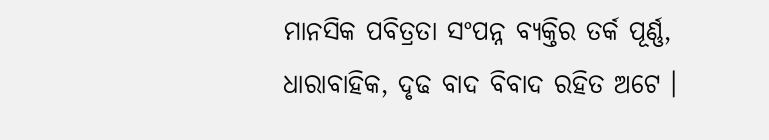ମାନସିକ ପବିତ୍ରତା ସଂପନ୍ନ ବ୍ୟକ୍ତିର ତର୍କ ପୂର୍ଣ୍ଣ, ଧାରାବାହିକ, ଦୃଢ ବାଦ ବିବାଦ ରହିତ ଅଟେ ।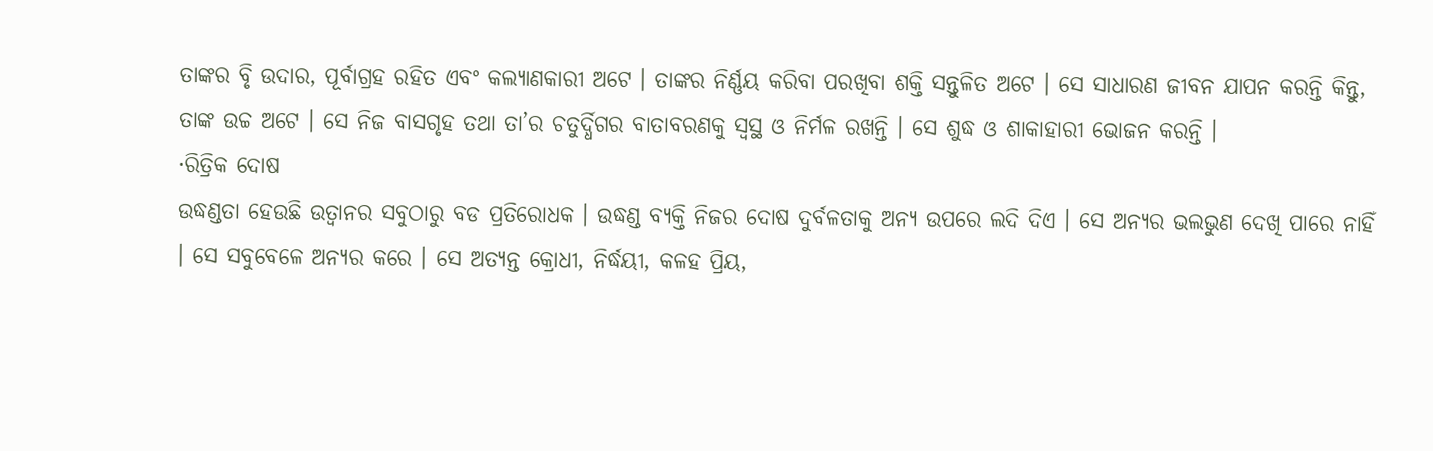ତାଙ୍କର ବୃି ଉଦାର, ପୂର୍ବାଗ୍ରହ ରହିତ ଏବଂ କଲ୍ୟାଣକାରୀ ଅଟେ । ତାଙ୍କର ନିର୍ଣ୍ଣୟ କରିବା ପରଖିବା ଶକ୍ତି ସନ୍ତୁଳିତ ଅଟେ । ସେ ସାଧାରଣ ଜୀବନ ଯାପନ କରନ୍ତି କିନ୍ତୁ, ତାଙ୍କ ଉଚ୍ଚ ଅଟେ । ସେ ନିଜ ବାସଗୃହ ତଥା ତା’ର ଚତୁର୍ଦ୍ଧିଗର ବାତାବରଣକୁ ସ୍ବସ୍ଥ ଓ ନିର୍ମଳ ରଖନ୍ତି । ସେ ଶୁଦ୍ଧ ଓ ଶାକାହାରୀ ଭୋଜନ କରନ୍ତି ।
·ରିତ୍ରିକ ଦୋଷ
ଉଦ୍ଧଣ୍ଡତା ହେଉଛି ଉତ୍ୱାନର ସବୁଠାରୁ ବଡ ପ୍ରତିରୋଧକ । ଉଦ୍ଧଣ୍ଡ ବ୍ୟକ୍ତି ନିଜର ଦୋଷ ଦୁର୍ବଳତାକୁ ଅନ୍ୟ ଉପରେ ଲଦି ଦିଏ । ସେ ଅନ୍ୟର ଭଲଭୁଣ ଦେଖି ପାରେ ନାହିଁ । ସେ ସବୁବେଳେ ଅନ୍ୟର କରେ । ସେ ଅତ୍ୟନ୍ତ କ୍ରୋଧୀ, ନିର୍ଦ୍ଧୟୀ, କଳହ ପ୍ରିୟ,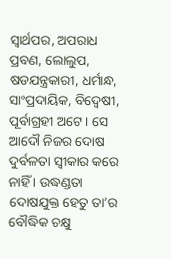ସ୍ବାର୍ଥପର, ଅପରାଧ ପ୍ରବଣ, ଲୋଲୁପ, ଷଡଯନ୍ତ୍ରକାରୀ, ଧର୍ମାନ୍ଧ, ସାଂପ୍ରଦାୟିକ, ବିଦ୍ୱେଷୀ, ପୂର୍ବାଗ୍ରହୀ ଅଟେ । ସେ ଆଦୌ ନିଜର ଦୋଷ ଦୁର୍ବଳତା ସ୍ବୀକାର କରେ ନାହିଁ । ଉଦ୍ଧଣ୍ଡତା ଦୋଷଯୁକ୍ତ ହେତୁ ତା’ର ବୌଦ୍ଧିକ ଚକ୍ଷୁ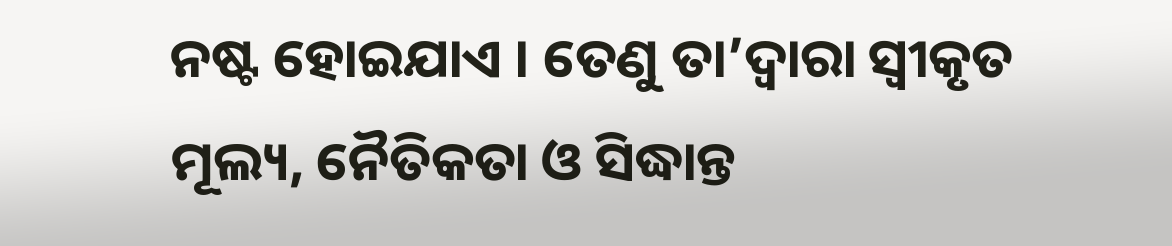ନଷ୍ଟ ହୋଇଯାଏ । ତେଣୁ ତା’ଦ୍ୱାରା ସ୍ବୀକୃତ ମୂଲ୍ୟ, ନୈତିକତା ଓ ସିଦ୍ଧାନ୍ତ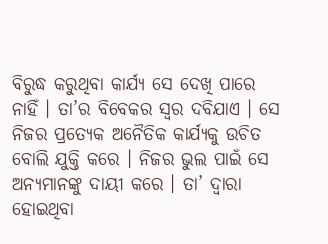ବିରୁଦ୍ଧ କରୁଥିବା କାର୍ଯ୍ୟ ସେ ଦେଖି ପାରେ ନାହିଁ । ତା’ର ବିବେକର ସ୍ବର ଦବିଯାଏ । ସେ ନିଜର ପ୍ରତ୍ୟେକ ଅନୈତିକ କାର୍ଯ୍ୟକୁ ଉଚିତ ବୋଲି ଯୁକ୍ତି କରେ । ନିଜର ଭୁଲ ପାଇଁ ସେ ଅନ୍ୟମାନଙ୍କୁ ଦାୟୀ କରେ । ତା’ ଦ୍ୱାରା ହୋଇଥିବା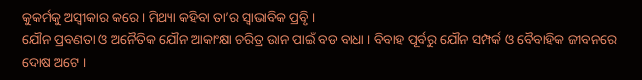କୁକର୍ମକୁ ଅସ୍ବୀକାର କରେ । ମିଥ୍ୟା କହିବା ତା’ର ସ୍ବାଭାବିକ ପ୍ରବୃି ।
ଯୌନ ପ୍ରବଣତା ଓ ଅନୈତିକ ଯୌନ ଆକାଂକ୍ଷା ଚରିତ୍ର ଉାନ ପାଇଁ ବଡ ବାଧା । ବିବାହ ପୂର୍ବରୁ ଯୌନ ସମ୍ପର୍କ ଓ ବୈବାହିକ ଜୀବନରେ ଦୋଷ ଅଟେ ।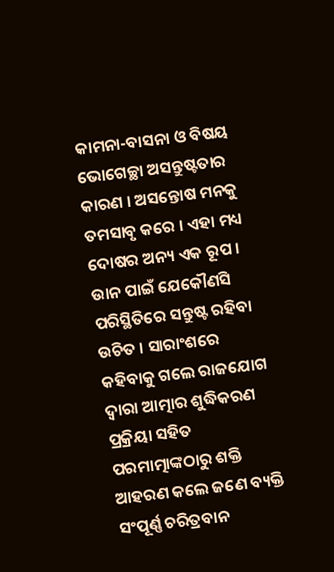କାମନା-ବାସନା ଓ ବିଷୟ ଭୋଗେଚ୍ଛା ଅସନ୍ତୁଷ୍ଟତାର କାରଣ । ଅସନ୍ତୋଷ ମନକୁ ତମସାବୃ କରେ । ଏହା ମଧ୍ୟ ଦୋଷର ଅନ୍ୟ ଏକ ରୂପ । ଉାନ ପାଇଁ ଯେକୌଣସି ପରିସ୍ଥିତିରେ ସନ୍ତୁଷ୍ଟ ରହିବା ଉଚିତ । ସାରାଂଶରେ କହିବାକୁ ଗଲେ ରାଜଯୋଗ ଦ୍ୱାରା ଆତ୍ମାର ଶୁଦ୍ଧିକରଣ ପ୍ରକ୍ରିୟା ସହିତ ପରମାତ୍ମାଙ୍କଠାରୁ ଶକ୍ତି ଆହରଣ କଲେ ଜଣେ ବ୍ୟକ୍ତି ସଂପୂର୍ଣ୍ଣ ଚରିତ୍ରବାନ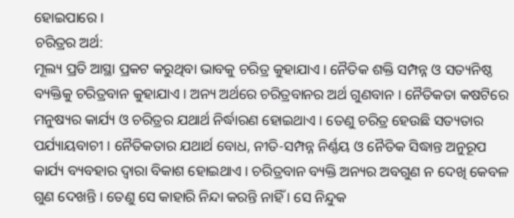ହୋଇପାରେ ।
ଚରିତ୍ରର ଅର୍ଥ:
ମୂଲ୍ୟ ପ୍ରତି ଆସ୍ଥା ପ୍ରକଟ କରୁଥିବା ଭାବକୁ ଚରିତ୍ର କୁହାଯାଏ । ନୈତିକ ଶକ୍ତି ସମ୍ପନ୍ନ ଓ ସତ୍ୟନିଷ୍ଠ ବ୍ୟକ୍ତିକୁ ଚରିତ୍ରବାନ କୁହାଯାଏ । ଅନ୍ୟ ଅର୍ଥରେ ଚରିତ୍ରବାନର ଅର୍ଥ ଗୁଣବାନ । ନୈତିକତା କଷଟିରେ ମନୁଷ୍ୟର କାର୍ଯ୍ୟ ଓ ଚରିତ୍ରର ଯଥାର୍ଥ ନିର୍ଦ୍ଧାରଣ ହୋଇଥାଏ । ତେଣୁ ଚରିତ୍ର ହେଉଛି ସତ୍ୟତାର ପର୍ଯ୍ୟାୟବାଚୀ । ନୈତିକତାର ଯଥାର୍ଥ ବୋଧ, ନୀତି-ସମ୍ପନ୍ନ ନିର୍ଣ୍ଣୟ ଓ ନୈତିକ ସିଦ୍ଧାନ୍ତ ଅନୁରୂପ କାର୍ଯ୍ୟ ବ୍ୟବହାର ଦ୍ୱାରା ବିକାଶ ହୋଇଥାଏ । ଚରିତ୍ରବାନ ବ୍ୟକ୍ତି ଅନ୍ୟର ଅବଗୁଣ ନ ଦେଖି କେବଳ ଗୁଣ ଦେଖନ୍ତି । ତେଣୁ ସେ କାହାରି ନିନ୍ଦା କରନ୍ତି ନାହିଁ । ସେ ନିନ୍ଦୁକ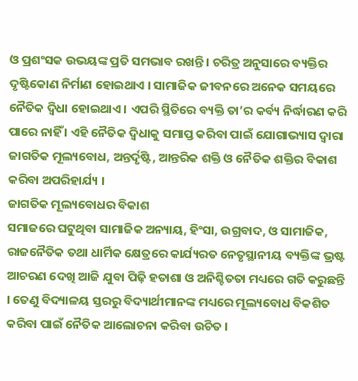ଓ ପ୍ରଶଂସକ ଉଭୟଙ୍କ ପ୍ରତି ସମଭାବ ରଖନ୍ତି । ଚରିତ୍ର ଅନୁସାରେ ବ୍ୟକ୍ତିର ଦୃଷ୍ଟିକୋଣ ନିର୍ମାଣ ହୋଇଥାଏ । ସାମାଜିକ ଜୀବନରେ ଅନେକ ସମୟରେ ନୈତିକ ଦ୍ୱିଧା ହୋଇଥାଏ । ଏପରି ସ୍ଥିତିରେ ବ୍ୟକ୍ତି ତା’ର କର୍ବ୍ୟ ନିର୍ଦ୍ଧାରଣ କରି ପାରେ ନାହିଁ । ଏହି ନୈତିକ ଦ୍ୱିଧାକୁ ସମାପ୍ତ କରିବା ପାଇଁ ଯୋଗାଭ୍ୟାସ ଦ୍ୱାରା ଜାଗତିକ ମୂଲ୍ୟବୋଧ, ଅନ୍ତର୍ଦୃଷ୍ଟି, ଆନ୍ତରିକ ଶକ୍ତି ଓ ନୈତିକ ଶକ୍ତିର ବିକାଶ କରିବା ଅପରିହାର୍ଯ୍ୟ ।
ଜାଗତିକ ମୂଲ୍ୟବୋଧର ବିକାଶ
ସମାଜରେ ଘଟୁଥିବା ସାମାଜିକ ଅନ୍ୟାୟ, ହିଂସା, ଉଗ୍ରବାଦ, ଓ ସାମାଜିକ, ରାଜନୈତିକ ତଥା ଧାର୍ମିକ କ୍ଷେତ୍ରରେ କାର୍ଯ୍ୟରତ ନେତୃସ୍ଥାନୀୟ ବ୍ୟକ୍ତିଙ୍କ ଭ୍ରଷ୍ଟ ଆଚରଣ ଦେଖି ଆଜି ଯୁବା ପିଢ଼ି ହତାଶା ଓ ଅନିଶ୍ଚିତତା ମଧ୍ୟରେ ଗତି କରୁଛନ୍ତି । ତେଣୁ ବିଦ୍ୟାଳୟ ସ୍ତରରୁ ବିଦ୍ୟାର୍ଥୀମାନଙ୍କ ମଧ୍ୟରେ ମୂଲ୍ୟବୋଧ ବିକଶିତ କରିବା ପାଇଁ ନୈତିକ ଆଲୋଚନା କରିବା ଉଚିତ ।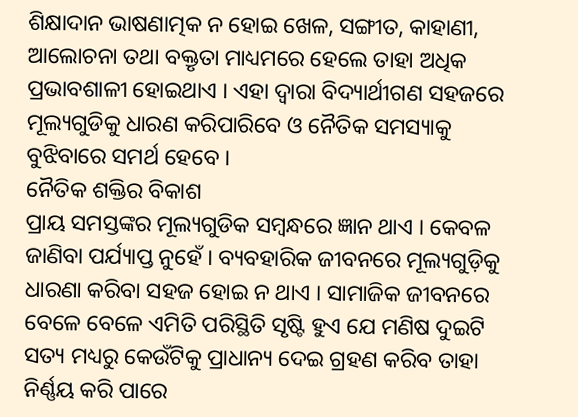ଶିକ୍ଷାଦାନ ଭାଷଣାତ୍ମକ ନ ହୋଇ ଖେଳ, ସଙ୍ଗୀତ, କାହାଣୀ, ଆଲୋଚନା ତଥା ବକ୍ତୃତା ମାଧ୍ୟମରେ ହେଲେ ତାହା ଅଧିକ ପ୍ରଭାବଶାଳୀ ହୋଇଥାଏ । ଏହା ଦ୍ୱାରା ବିଦ୍ୟାର୍ଥୀଗଣ ସହଜରେ ମୂଲ୍ୟଗୁଡିକୁ ଧାରଣ କରିପାରିବେ ଓ ନୈତିକ ସମସ୍ୟାକୁ ବୁଝିବାରେ ସମର୍ଥ ହେବେ ।
ନୈତିକ ଶକ୍ତିର ବିକାଶ
ପ୍ରାୟ ସମସ୍ତଙ୍କର ମୂଲ୍ୟଗୁଡିକ ସମ୍ବନ୍ଧରେ ଜ୍ଞାନ ଥାଏ । କେବଳ ଜାଣିବା ପର୍ଯ୍ୟାପ୍ତ ନୁହେଁ । ବ୍ୟବହାରିକ ଜୀବନରେ ମୂଲ୍ୟଗୁଡ଼ିକୁ ଧାରଣା କରିବା ସହଜ ହୋଇ ନ ଥାଏ । ସାମାଜିକ ଜୀବନରେ ବେଳେ ବେଳେ ଏମିତି ପରିସ୍ଥିତି ସୃଷ୍ଟି ହୁଏ ଯେ ମଣିଷ ଦୁଇଟି ସତ୍ୟ ମଧ୍ୟରୁ କେଉଁଟିକୁ ପ୍ରାଧାନ୍ୟ ଦେଇ ଗ୍ରହଣ କରିବ ତାହା ନିର୍ଣ୍ଣୟ କରି ପାରେ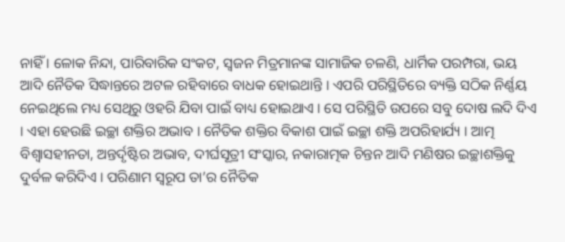ନାହିଁ । ଳୋକ ନିନ୍ଦା, ପାରିବାରିକ ସଂକଟ, ସ୍ବଜନ ମିତ୍ରମାନଙ୍କ ସାମାଜିକ ଚଳଣି, ଧାର୍ମିକ ପରମ୍ପରା, ଭୟ ଆଦି ନୈତିକ ସିଦ୍ଧାନ୍ତରେ ଅଟଳ ରହିବାରେ ବାଧକ ହୋଇଥାନ୍ତି । ଏପରି ପରିସ୍ଥିତିରେ ବ୍ୟକ୍ତି ସଠିକ ନିର୍ଣ୍ଣୟ ନେଇଥିଲେ ମଧ୍ୟ ସେଥିରୁ ଓହରି ଯିବା ପାଇଁ ବାଧ୍ୟ ହୋଇଥାଏ । ସେ ପରିସ୍ଥିତି ଉପରେ ସବୁ ଦୋଷ ଲଦି ଦିଏ । ଏହା ହେଉଛି ଇଚ୍ଛା ଶକ୍ତିର ଅଭାବ । ନୈତିକ ଶକ୍ତିର ବିକାଶ ପାଇଁ ଇଚ୍ଛା ଶକ୍ତି ଅପରିହାର୍ଯ୍ୟ । ଆତ୍ମ ବିଶ୍ୱାସହୀନତା, ଅନ୍ତର୍ଦୃଷ୍ଟିର ଅଭାବ, ଦୀର୍ଘସୂତ୍ରୀ ସଂସ୍କାର, ନକାରାତ୍ମକ ଚିନ୍ତନ ଆଦି ମଣିଷର ଇଚ୍ଛାଶକ୍ତିକୁ ଦୁର୍ବଳ କରିଦିଏ । ପରିଣାମ ସ୍ବରୂପ ତା’ର ନୈତିକ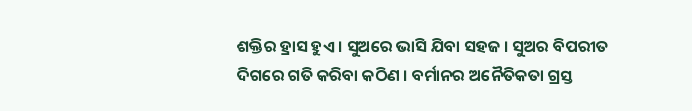ଶକ୍ତିର ହ୍ରାସ ହୁଏ । ସୁଅରେ ଭାସି ଯିବା ସହଜ । ସୁଅର ବିପରୀତ ଦିଗରେ ଗତି କରିବା କଠିଣ । ବର୍ମାନର ଅନୈତିକତା ଗ୍ରସ୍ତ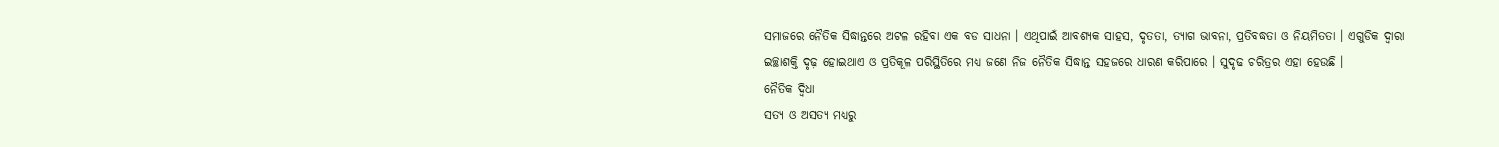ସମାଜରେ ନୈତିକ ସିଦ୍ଧାନ୍ତରେ ଅଟଳ ରହିବା ଏକ ବଡ ସାଧନା । ଏଥିପାଇଁ ଆବଶ୍ୟକ ସାହସ, ଦୃତତା, ତ୍ୟାଗ ଭାବନା, ପ୍ରତିବଦ୍ଧତା ଓ ନିୟମିତତା । ଏଗୁଡିକ ଦ୍ୱାରା ଇଚ୍ଛାଶକ୍ତି ଦୃଢ଼ ହୋଇଥାଏ ଓ ପ୍ରତିକୂଳ ପରିସ୍ଥିତିରେ ମଧ୍ୟ ଜଣେ ନିଜ ନୈତିକ ସିଦ୍ଧାନ୍ତ ସହଜରେ ଧାରଣ କରିପାରେ । ସୁଦୃଢ ଚରିତ୍ରର ଏହା ହେଉଛି ।
ନୈତିକ ଦ୍ୱିଧା
ସତ୍ୟ ଓ ଅସତ୍ୟ ମଧ୍ୟରୁ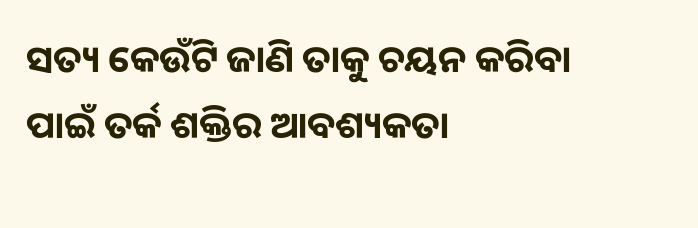ସତ୍ୟ କେଉଁଟି ଜାଣି ତାକୁ ଚୟନ କରିବା ପାଇଁ ତର୍କ ଶକ୍ତିର ଆବଶ୍ୟକତା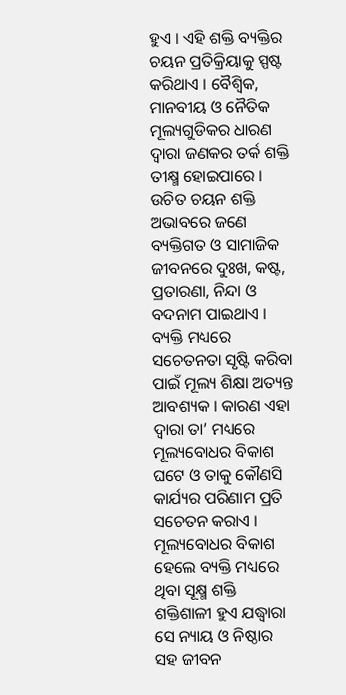ହୁଏ । ଏହି ଶକ୍ତି ବ୍ୟକ୍ତିର ଚୟନ ପ୍ରତିକ୍ରିୟାକୁ ସ୍ପଷ୍ଟ କରିଥାଏ । ବୈଶ୍ୱିକ, ମାନବୀୟ ଓ ନୈତିକ ମୂଲ୍ୟଗୁଡିକର ଧାରଣ ଦ୍ୱାରା ଜଣକର ତର୍କ ଶକ୍ତି ତୀକ୍ଷ୍ମ ହୋଇପାରେ । ଉଚିତ ଚୟନ ଶକ୍ତି ଅଭାବରେ ଜଣେ ବ୍ୟକ୍ତିଗତ ଓ ସାମାଜିକ ଜୀବନରେ ଦୁଃଖ, କଷ୍ଟ, ପ୍ରତାରଣା, ନିନ୍ଦା ଓ ବଦନାମ ପାଇଥାଏ । ବ୍ୟକ୍ତି ମଧ୍ୟରେ ସଚେତନତା ସୃଷ୍ଟି କରିବା ପାଇଁ ମୂଲ୍ୟ ଶିକ୍ଷା ଅତ୍ୟନ୍ତ ଆବଶ୍ୟକ । କାରଣ ଏହା ଦ୍ୱାରା ତା’ ମଧ୍ୟରେ ମୂଲ୍ୟବୋଧର ବିକାଶ ଘଟେ ଓ ତାକୁ କୌଣସି କାର୍ଯ୍ୟର ପରିଣାମ ପ୍ରତି ସଚେତନ କରାଏ । ମୂଲ୍ୟବୋଧର ବିକାଶ ହେଲେ ବ୍ୟକ୍ତି ମଧ୍ୟରେ ଥିବା ସୂକ୍ଷ୍ମ ଶକ୍ତି ଶକ୍ତିଶାଳୀ ହୁଏ ଯଦ୍ଧ୍ୱାରା ସେ ନ୍ୟାୟ ଓ ନିଷ୍ଠାର ସହ ଜୀବନ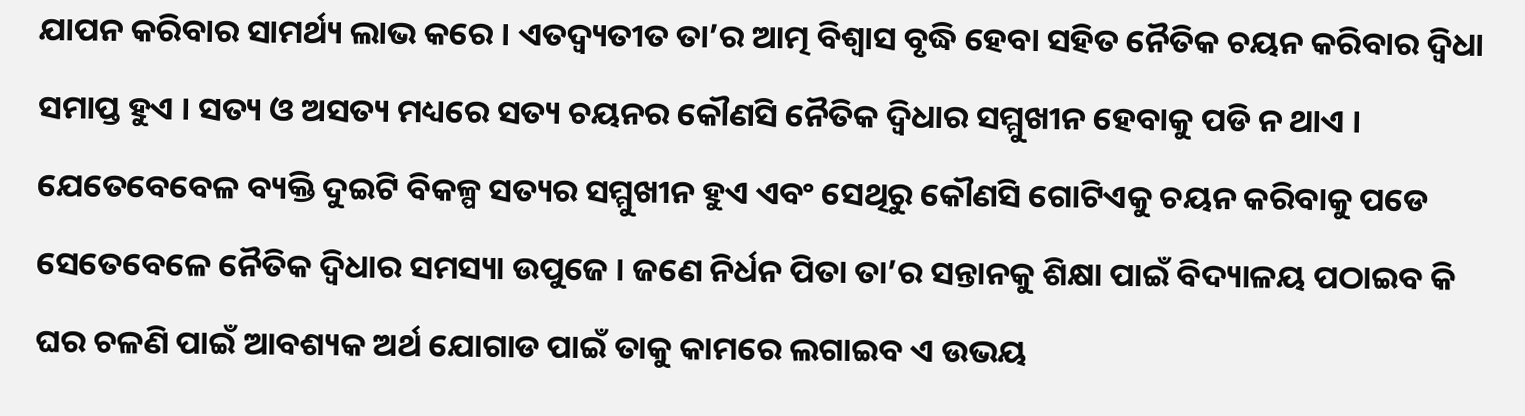ଯାପନ କରିବାର ସାମର୍ଥ୍ୟ ଲାଭ କରେ । ଏତଦ୍ବ୍ୟତୀତ ତା’ର ଆତ୍ମ ବିଶ୍ୱାସ ବୃଦ୍ଧି ହେବା ସହିତ ନୈତିକ ଚୟନ କରିବାର ଦ୍ୱିଧା ସମାପ୍ତ ହୁଏ । ସତ୍ୟ ଓ ଅସତ୍ୟ ମଧ୍ୟରେ ସତ୍ୟ ଚୟନର କୌଣସି ନୈତିକ ଦ୍ୱିଧାର ସମ୍ମୁଖୀନ ହେବାକୁ ପଡି ନ ଥାଏ । ଯେତେବେବେଳ ବ୍ୟକ୍ତି ଦୁଇଟି ବିକଳ୍ପ ସତ୍ୟର ସମ୍ମୁଖୀନ ହୁଏ ଏବଂ ସେଥିରୁ କୌଣସି ଗୋଟିଏକୁ ଚୟନ କରିବାକୁ ପଡେ ସେତେବେଳେ ନୈତିକ ଦ୍ୱିଧାର ସମସ୍ୟା ଉପୁଜେ । ଜଣେ ନିର୍ଧନ ପିତା ତା’ର ସନ୍ତାନକୁ ଶିକ୍ଷା ପାଇଁ ବିଦ୍ୟାଳୟ ପଠାଇବ କି ଘର ଚଳଣି ପାଇଁ ଆବଶ୍ୟକ ଅର୍ଥ ଯୋଗାଡ ପାଇଁ ତାକୁ କାମରେ ଲଗାଇବ ଏ ଉଭୟ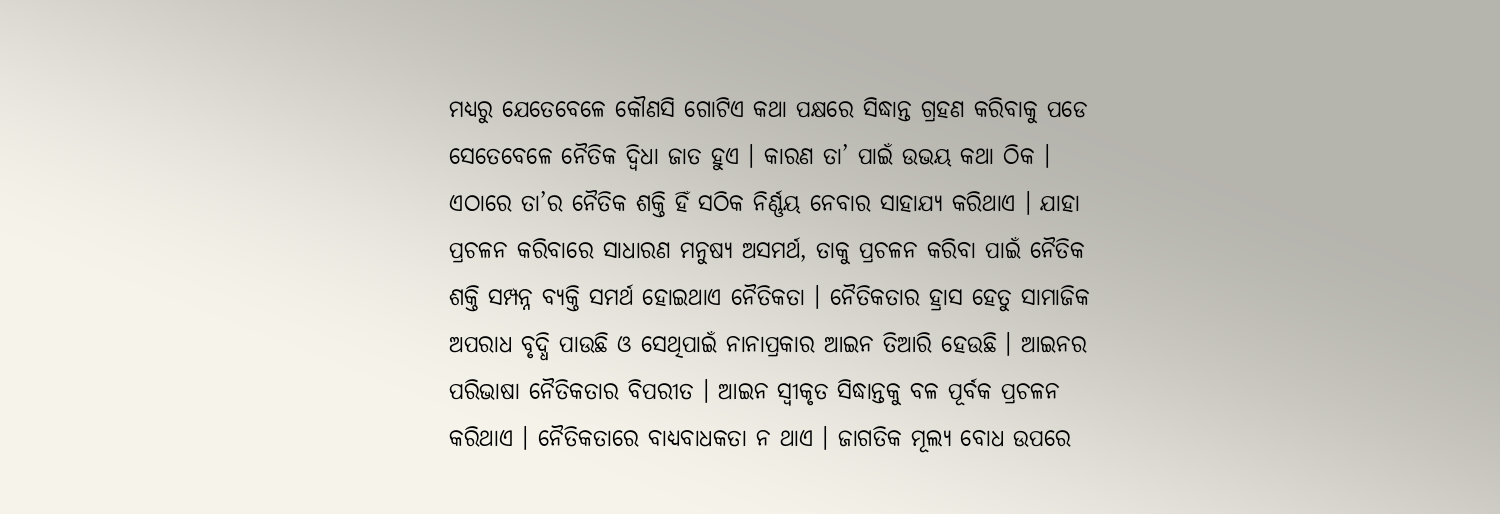ମଧ୍ୟରୁ ଯେତେବେଳେ କୌଣସି ଗୋଟିଏ କଥା ପକ୍ଷରେ ସିଦ୍ଧାନ୍ତ ଗ୍ରହଣ କରିବାକୁ ପଡେ ସେତେବେଳେ ନୈତିକ ଦ୍ୱିଧା ଜାତ ହୁଏ । କାରଣ ତା’ ପାଇଁ ଉଭୟ କଥା ଠିକ । ଏଠାରେ ତା’ର ନୈତିକ ଶକ୍ତି ହିଁ ସଠିକ ନିର୍ଣ୍ଣୟ ନେବାର ସାହାଯ୍ୟ କରିଥାଏ । ଯାହା ପ୍ରଚଳନ କରିବାରେ ସାଧାରଣ ମନୁଷ୍ୟ ଅସମର୍ଥ, ତାକୁ ପ୍ରଚଳନ କରିବା ପାଇଁ ନୈତିକ ଶକ୍ତି ସମ୍ପନ୍ନ ବ୍ୟକ୍ତି ସମର୍ଥ ହୋଇଥାଏ ନୈତିକତା । ନୈତିକତାର ହ୍ରାସ ହେତୁ ସାମାଜିକ ଅପରାଧ ବୃଦ୍ଧି ପାଉଛି ଓ ସେଥିପାଇଁ ନାନାପ୍ରକାର ଆଇନ ତିଆରି ହେଉଛି । ଆଇନର ପରିଭାଷା ନୈତିକତାର ବିପରୀତ । ଆଇନ ସ୍ବୀକୃତ ସିଦ୍ଧାନ୍ତକୁ ବଳ ପୂର୍ବକ ପ୍ରଚଳନ କରିଥାଏ । ନୈତିକତାରେ ବାଧ୍ୟବାଧକତା ନ ଥାଏ । ଜାଗତିକ ମୂଲ୍ୟ ବୋଧ ଉପରେ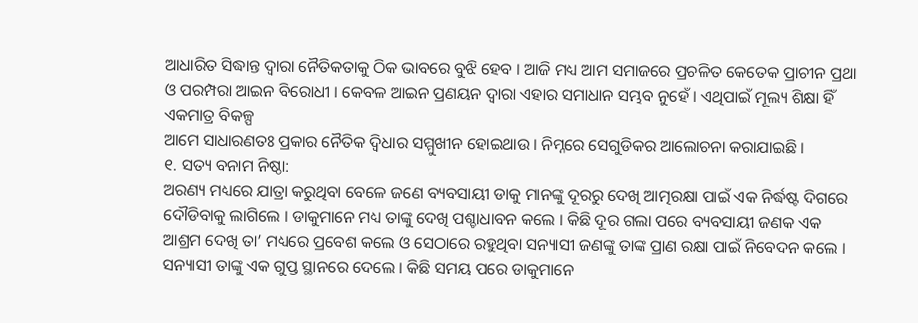ଆଧାରିତ ସିଦ୍ଧାନ୍ତ ଦ୍ୱାରା ନୈତିକତାକୁ ଠିକ ଭାବରେ ବୁଝି ହେବ । ଆଜି ମଧ୍ୟ ଆମ ସମାଜରେ ପ୍ରଚଳିତ କେତେକ ପ୍ରାଚୀନ ପ୍ରଥା ଓ ପରମ୍ପରା ଆଇନ ବିରୋଧୀ । କେବଳ ଆଇନ ପ୍ରଣୟନ ଦ୍ୱାରା ଏହାର ସମାଧାନ ସମ୍ଭବ ନୁହେଁ । ଏଥିପାଇଁ ମୂଲ୍ୟ ଶିକ୍ଷା ହିଁ ଏକମାତ୍ର ବିକଳ୍ପ
ଆମେ ସାଧାରଣତଃ ପ୍ରକାର ନୈତିକ ଦ୍ୱିଧାର ସମ୍ମୁଖୀନ ହୋଇଥାଉ । ନିମ୍ନରେ ସେଗୁଡିକର ଆଲୋଚନା କରାଯାଇଛି ।
୧. ସତ୍ୟ ବନାମ ନିଷ୍ଠା:
ଅରଣ୍ୟ ମଧ୍ୟରେ ଯାତ୍ରା କରୁଥିବା ବେଳେ ଜଣେ ବ୍ୟବସାୟୀ ଡାକୁ ମାନଙ୍କୁ ଦୂରରୁ ଦେଖି ଆତ୍ମରକ୍ଷା ପାଇଁ ଏକ ନିର୍ଦ୍ଧଷ୍ଟ ଦିଗରେ ଦୌଡିବାକୁ ଲାଗିଲେ । ଡାକୁମାନେ ମଧ୍ୟ ତାଙ୍କୁ ଦେଖି ପଶ୍ଚାଧାବନ କଲେ । କିଛି ଦୂର ଗଲା ପରେ ବ୍ୟବସାୟୀ ଜଣକ ଏକ ଆଶ୍ରମ ଦେଖି ତା’ ମଧ୍ୟରେ ପ୍ରବେଶ କଲେ ଓ ସେଠାରେ ରହୁଥିବା ସନ୍ୟାସୀ ଜଣଙ୍କୁ ତାଙ୍କ ପ୍ରାଣ ରକ୍ଷା ପାଇଁ ନିବେଦନ କଲେ । ସନ୍ୟାସୀ ତାଙ୍କୁ ଏକ ଗୁପ୍ତ ସ୍ଥାନରେ ଦେଲେ । କିଛି ସମୟ ପରେ ଡାକୁମାନେ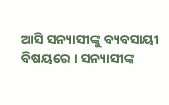ଆସି ସନ୍ୟାସୀଙ୍କୁ ବ୍ୟବସାୟୀ ବିଷୟରେ । ସନ୍ୟାସୀଙ୍କ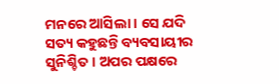ମନରେ ଆସିଲା । ସେ ଯଦି ସତ୍ୟ କହୁଛନ୍ତି ବ୍ୟବସାୟୀର ସୁନିଶ୍ଚିତ । ଅପର ପକ୍ଷରେ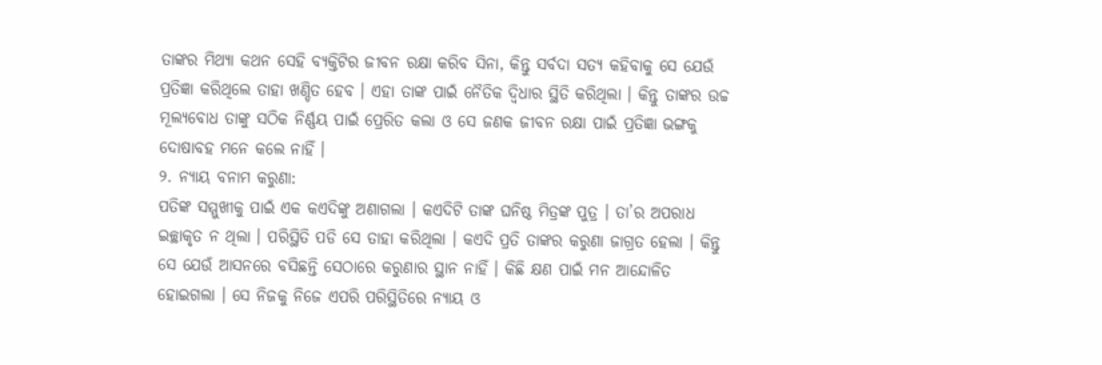ତାଙ୍କର ମିଥ୍ୟା କଥନ ସେହି ବ୍ୟକ୍ତିଟିର ଜୀବନ ରକ୍ଷା କରିବ ସିନା, କିନ୍ତୁ ସର୍ବଦା ସତ୍ୟ କହିବାକୁ ସେ ଯେଉଁ ପ୍ରତିଜ୍ଞା କରିଥିଲେ ତାହା ଖଣ୍ଡିତ ହେବ । ଏହା ତାଙ୍କ ପାଇଁ ନୈତିକ ଦ୍ୱିଧାର ସ୍ଥିତି କରିଥିଲା । କିନ୍ତୁ ତାଙ୍କର ଉଚ୍ଚ ମୂଲ୍ୟବୋଧ ତାଙ୍କୁ ସଠିକ ନିର୍ଣ୍ଣୟ ପାଇଁ ପ୍ରେରିତ କଲା ଓ ସେ ଜଣକ ଜୀବନ ରକ୍ଷା ପାଇଁ ପ୍ରତିଜ୍ଞା ଭଙ୍ଗକୁ ଦୋଷାବହ ମନେ କଲେ ନାହିଁ ।
୨. ନ୍ୟାୟ ବନାମ କରୁଣା:
ପତିଙ୍କ ସମ୍ମୁଖୀକୁ ପାଇଁ ଏକ କଏଦିଙ୍କୁ ଅଣାଗଲା । କଏଦିଟି ତାଙ୍କ ଘନିଷ୍ଠ ମିତ୍ରଙ୍କ ପୁତ୍ର । ତା’ର ଅପରାଧ ଇଚ୍ଛାକୃତ ନ ଥିଲା । ପରିସ୍ଥିତି ପଡି ସେ ତାହା କରିଥିଲା । କଏଦି ପ୍ରତି ତାଙ୍କର କରୁଣା ଜାଗ୍ରତ ହେଲା । କିନ୍ତୁ ସେ ଯେଉଁ ଆସନରେ ବସିଛନ୍ତି ସେଠାରେ କରୁଣାର ସ୍ଥାନ ନାହିଁ । କିଛି କ୍ଷଣ ପାଇଁ ମନ ଆନ୍ଦୋଳିତ ହୋଇଗଲା । ସେ ନିଜକୁ ନିଜେ ଏପରି ପରିସ୍ଥିତିରେ ନ୍ୟାୟ ଓ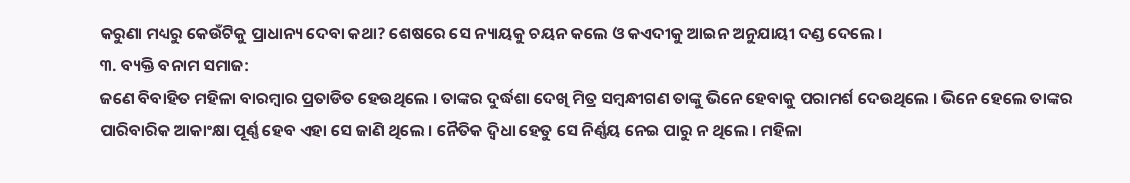କରୁଣା ମଧ୍ୟରୁ କେଉଁଟିକୁ ପ୍ରାଧାନ୍ୟ ଦେବା କଥା? ଶେଷରେ ସେ ନ୍ୟାୟକୁ ଚୟନ କଲେ ଓ କଏଦୀକୁ ଆଇନ ଅନୁଯାୟୀ ଦଣ୍ଡ ଦେଲେ ।
୩. ବ୍ୟକ୍ତି ବନାମ ସମାଜ:
ଜଣେ ବିବାହିତ ମହିଳା ବାରମ୍ବାର ପ୍ରତାଡିତ ହେଉଥିଲେ । ତାଙ୍କର ଦୁର୍ଦ୍ଧଶା ଦେଖି ମିତ୍ର ସମ୍ବନ୍ଧୀଗଣ ତାଙ୍କୁ ଭିନେ ହେବାକୁ ପରାମର୍ଶ ଦେଉଥିଲେ । ଭିନେ ହେଲେ ତାଙ୍କର ପାରିବାରିକ ଆକାଂକ୍ଷା ପୂର୍ଣ୍ଣ ହେବ ଏହା ସେ ଜାଣି ଥିଲେ । ନୈତିକ ଦ୍ୱିଧା ହେତୁ ସେ ନିର୍ଣ୍ଣୟ ନେଇ ପାରୁ ନ ଥିଲେ । ମହିଳା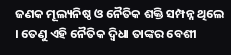ଜଣକ ମୂଲ୍ୟନିଷ୍ଠ ଓ ନୈତିକ ଶକ୍ତି ସମ୍ପନ୍ନ ଥିଲେ । ତେଣୁ ଏହି ନୈତିକ ଦ୍ୱିଧା ତାଙ୍କର ବେଶୀ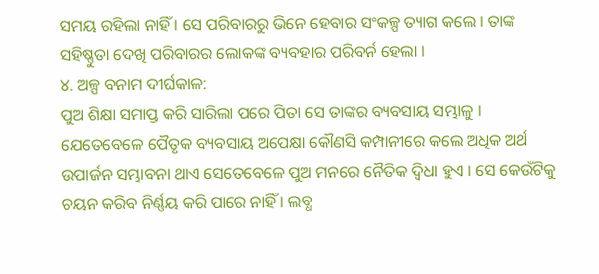ସମୟ ରହିଲା ନାହିଁ । ସେ ପରିବାରରୁ ଭିନେ ହେବାର ସଂକଳ୍ପ ତ୍ୟାଗ କଲେ । ତାଙ୍କ ସହିଷ୍ଣୁତା ଦେଖି ପରିବାରର ଲୋକଙ୍କ ବ୍ୟବହାର ପରିବର୍ନ ହେଲା ।
୪. ଅଳ୍ପ ବନାମ ଦୀର୍ଘକାଳ:
ପୁଅ ଶିକ୍ଷା ସମାପ୍ତ କରି ସାରିଲା ପରେ ପିତା ସେ ତାଙ୍କର ବ୍ୟବସାୟ ସମ୍ଭାଳୁ । ଯେତେବେଳେ ପୈତୃକ ବ୍ୟବସାୟ ଅପେକ୍ଷା କୌଣସି କମ୍ପାନୀରେ କଲେ ଅଧିକ ଅର୍ଥ ଉପାର୍ଜନ ସମ୍ଭାବନା ଥାଏ ସେତେବେଳେ ପୁଅ ମନରେ ନୈତିକ ଦ୍ୱିଧା ହୁଏ । ସେ କେଉଁଟିକୁ ଚୟନ କରିବ ନିର୍ଣ୍ଣୟ କରି ପାରେ ନାହିଁ । ଲବ୍ଧ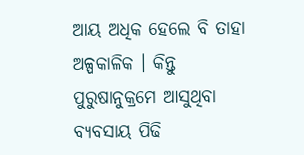ଆୟ ଅଧିକ ହେଲେ ବି ତାହା ଅଳ୍ପକାଳିକ । କିନ୍ତୁ ପୁରୁଷାନୁକ୍ରମେ ଆସୁଥିବା ବ୍ୟବସାୟ ପିଢି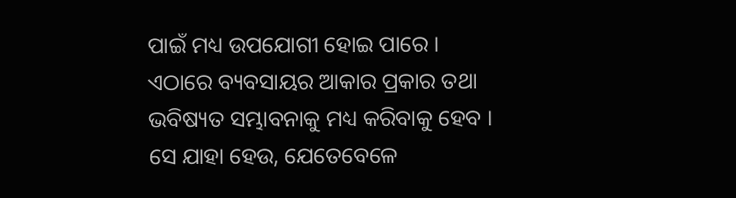ପାଇଁ ମଧ୍ୟ ଉପଯୋଗୀ ହୋଇ ପାରେ । ଏଠାରେ ବ୍ୟବସାୟର ଆକାର ପ୍ରକାର ତଥା ଭବିଷ୍ୟତ ସମ୍ଭାବନାକୁ ମଧ୍ୟ କରିବାକୁ ହେବ ।
ସେ ଯାହା ହେଉ, ଯେତେବେଳେ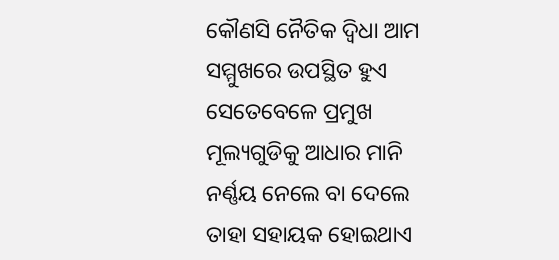କୌଣସି ନୈତିକ ଦ୍ୱିଧା ଆମ ସମ୍ମୁଖରେ ଉପସ୍ଥିତ ହୁଏ ସେତେବେଳେ ପ୍ରମୁଖ ମୂଲ୍ୟଗୁଡିକୁ ଆଧାର ମାନି ନର୍ଣ୍ଣୟ ନେଲେ ବା ଦେଲେ ତାହା ସହାୟକ ହୋଇଥାଏ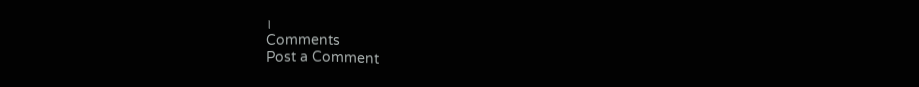।
Comments
Post a Comment